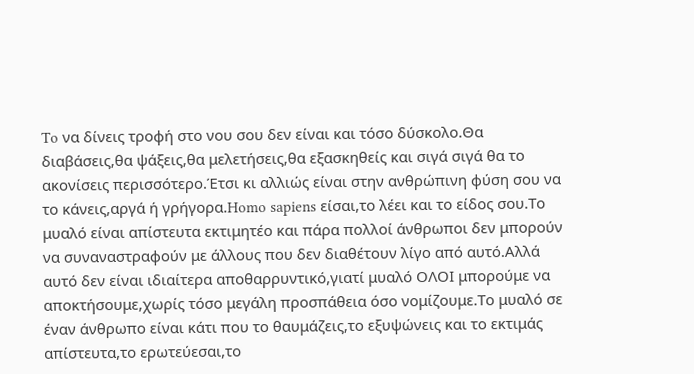To να δίνεις τροφή στο νου σου δεν είναι και τόσο δύσκολο.Θα διαβάσεις,θα ψάξεις,θα μελετήσεις,θα εξασκηθείς και σιγά σιγά θα το ακονίσεις περισσότερο.Έτσι κι αλλιώς είναι στην ανθρώπινη φύση σου να το κάνεις,αργά ή γρήγορα.Homo sapiens είσαι,το λέει και το είδος σου.Το μυαλό είναι απίστευτα εκτιμητέο και πάρα πολλοί άνθρωποι δεν μπορούν να συναναστραφούν με άλλους που δεν διαθέτουν λίγο από αυτό.Αλλά αυτό δεν είναι ιδιαίτερα αποθαρρυντικό,γιατί μυαλό ΟΛΟΙ μπορούμε να αποκτήσουμε,χωρίς τόσο μεγάλη προσπάθεια όσο νομίζουμε.Το μυαλό σε έναν άνθρωπο είναι κάτι που το θαυμάζεις,το εξυψώνεις και το εκτιμάς απίστευτα,το ερωτεύεσαι,το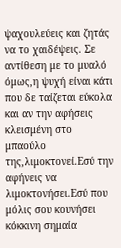ψαχουλεύεις και ζητάς να το χαιδέψεις. Σε αντίθεση με το μυαλό όμως,η ψυχή είναι κάτι που δε ταίζεται εύκολα και αν την αφήσεις κλεισμένη στο μπαούλο της,λιμοκτονεί.Εσύ την αφήνεις να λιμοκτονήσει.Εσύ που μόλις σου κουνήσει κόκκινη σημαία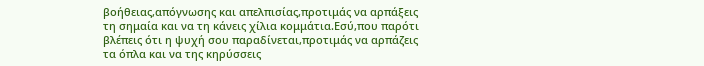βοήθειας,απόγνωσης και απελπισίας,προτιμάς να αρπάξεις τη σημαία και να τη κάνεις χίλια κομμάτια.Εσύ,που παρότι βλέπεις ότι η ψυχή σου παραδίνεται,προτιμάς να αρπάζεις τα όπλα και να της κηρύσσεις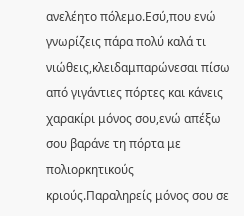ανελέητο πόλεμο.Εσύ,που ενώ γνωρίζεις πάρα πολύ καλά τι νιώθεις,κλειδαμπαρώνεσαι πίσω από γιγάντιες πόρτες και κάνεις χαρακίρι μόνος σου,ενώ απέξω σου βαράνε τη πόρτα με πολιορκητικούς κριούς.Παραληρείς μόνος σου σε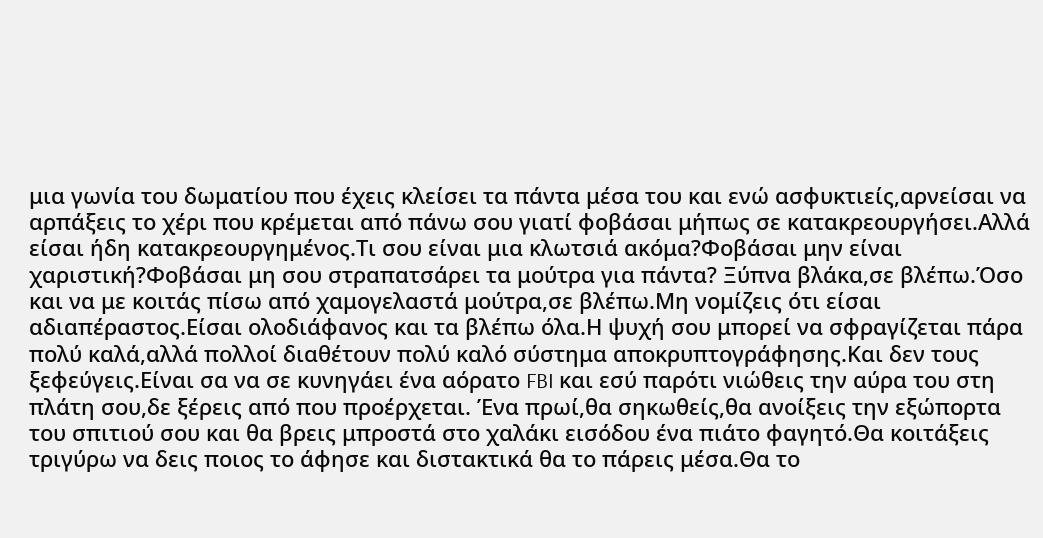μια γωνία του δωματίου που έχεις κλείσει τα πάντα μέσα του και ενώ ασφυκτιείς,αρνείσαι να αρπάξεις το χέρι που κρέμεται από πάνω σου γιατί φοβάσαι μήπως σε κατακρεουργήσει.Αλλά είσαι ήδη κατακρεουργημένος.Τι σου είναι μια κλωτσιά ακόμα?Φοβάσαι μην είναι χαριστική?Φοβάσαι μη σου στραπατσάρει τα μούτρα για πάντα? Ξύπνα βλάκα,σε βλέπω.Όσο και να με κοιτάς πίσω από χαμογελαστά μούτρα,σε βλέπω.Μη νομίζεις ότι είσαι αδιαπέραστος.Είσαι ολοδιάφανος και τα βλέπω όλα.Η ψυχή σου μπορεί να σφραγίζεται πάρα πολύ καλά,αλλά πολλοί διαθέτουν πολύ καλό σύστημα αποκρυπτογράφησης.Και δεν τους ξεφεύγεις.Είναι σα να σε κυνηγάει ένα αόρατο FBI και εσύ παρότι νιώθεις την αύρα του στη πλάτη σου,δε ξέρεις από που προέρχεται. Ένα πρωί,θα σηκωθείς,θα ανοίξεις την εξώπορτα του σπιτιού σου και θα βρεις μπροστά στο χαλάκι εισόδου ένα πιάτο φαγητό.Θα κοιτάξεις τριγύρω να δεις ποιος το άφησε και διστακτικά θα το πάρεις μέσα.Θα το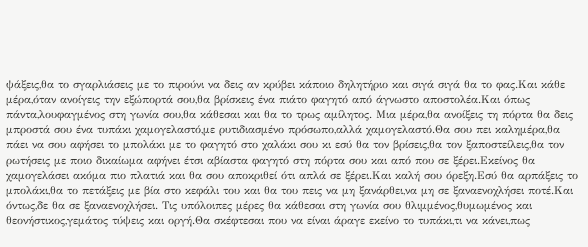ψάξεις,θα το σγαρλιάσεις με το πιρούνι να δεις αν κρύβει κάποιο δηλητήριο και σιγά σιγά θα το φας.Και κάθε μέρα,όταν ανοίγεις την εξώπορτά σου,θα βρίσκεις ένα πιάτο φαγητό από άγνωστο αποστολέα.Και όπως πάντα,λουφαγμένος στη γωνία σου,θα κάθεσαι και θα το τρως αμίλητος. Μια μέρα,θα ανοίξεις τη πόρτα θα δεις μπροστά σου ένα τυπάκι χαμογελαστό,με ρυτιδιασμένο πρόσωπο,αλλά χαμογελαστό.Θα σου πει καλημέρα,θα πάει να σου αφήσει το μπολάκι με το φαγητό στο χαλάκι σου κι εσύ θα τον βρίσεις,θα τον ξαποστείλεις,θα τον ρωτήσεις με ποιο δικαίωμα αφήνει έτσι αβίαστα φαγητό στη πόρτα σου και από που σε ξέρει.Εκείνος θα χαμογελάσει ακόμα πιο πλατιά και θα σου αποκριθεί ότι απλά σε ξέρει.Και καλή σου όρεξη.Εσύ θα αρπάξεις το μπολάκι,θα το πετάξεις με βία στο κεφάλι του και θα του πεις να μη ξανάρθει,να μη σε ξαναενοχλήσει ποτέ.Και όντως,δε θα σε ξαναενοχλήσει. Τις υπόλοιπες μέρες θα κάθεσαι στη γωνία σου θλιμμένος,θυμωμένος και θεονήστικος,γεμάτος τύψεις και οργή.Θα σκέφτεσαι που να είναι άραγε εκείνο το τυπάκι,τι να κάνει,πως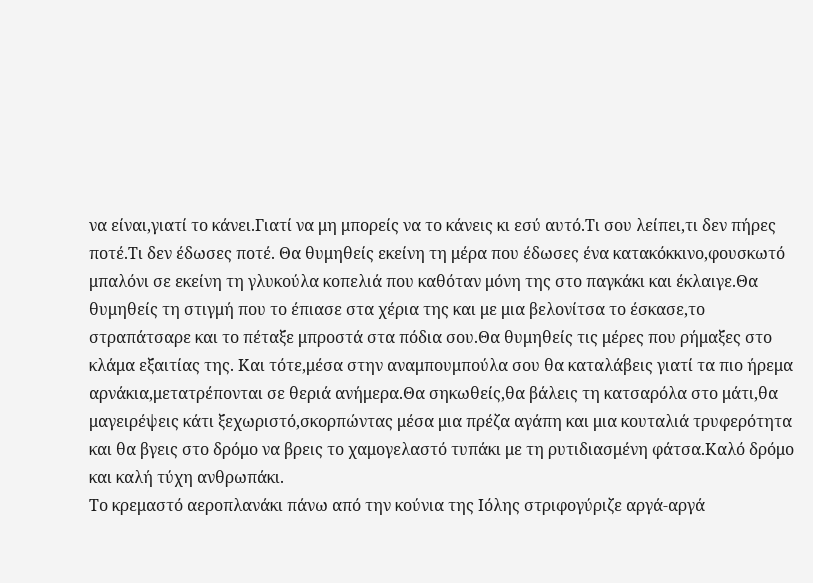να είναι,γιατί το κάνει.Γιατί να μη μπορείς να το κάνεις κι εσύ αυτό.Τι σου λείπει,τι δεν πήρες ποτέ.Τι δεν έδωσες ποτέ. Θα θυμηθείς εκείνη τη μέρα που έδωσες ένα κατακόκκινο,φουσκωτό μπαλόνι σε εκείνη τη γλυκούλα κοπελιά που καθόταν μόνη της στο παγκάκι και έκλαιγε.Θα θυμηθείς τη στιγμή που το έπιασε στα χέρια της και με μια βελονίτσα το έσκασε,το στραπάτσαρε και το πέταξε μπροστά στα πόδια σου.Θα θυμηθείς τις μέρες που ρήμαξες στο κλάμα εξαιτίας της. Και τότε,μέσα στην αναμπουμπούλα σου θα καταλάβεις γιατί τα πιο ήρεμα αρνάκια,μετατρέπονται σε θεριά ανήμερα.Θα σηκωθείς,θα βάλεις τη κατσαρόλα στο μάτι,θα μαγειρέψεις κάτι ξεχωριστό,σκορπώντας μέσα μια πρέζα αγάπη και μια κουταλιά τρυφερότητα και θα βγεις στο δρόμο να βρεις το χαμογελαστό τυπάκι με τη ρυτιδιασμένη φάτσα.Καλό δρόμο και καλή τύχη ανθρωπάκι.
Το κρεμαστό αεροπλανάκι πάνω από την κούνια της Ιόλης στριφογύριζε αργά-αργά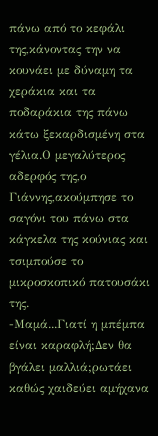πάνω από το κεφάλι της,κάνοντας την να κουνάει με δύναμη τα χεράκια και τα ποδαράκια της πάνω κάτω ξεκαρδισμένη στα γέλια.Ο μεγαλύτερος αδερφός της,ο Γιάννης,ακούμπησε το σαγόνι του πάνω στα κάγκελα της κούνιας και τσιμπούσε το μικροσκοπικό πατουσάκι της.
-Μαμά...Γιατί η μπέμπα είναι καραφλή;Δεν θα βγάλει μαλλιά;ρωτάει καθώς χαιδεύει αμήχανα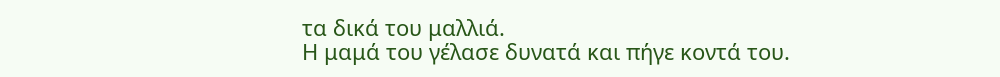τα δικά του μαλλιά.
Η μαμά του γέλασε δυνατά και πήγε κοντά του.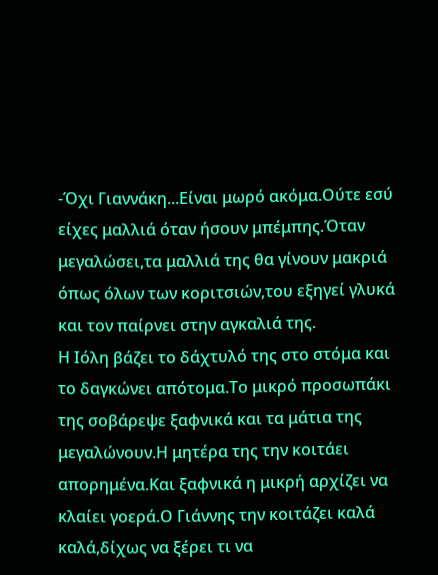-Όχι Γιαννάκη...Είναι μωρό ακόμα.Ούτε εσύ είχες μαλλιά όταν ήσουν μπέμπης.Όταν μεγαλώσει,τα μαλλιά της θα γίνουν μακριά όπως όλων των κοριτσιών,του εξηγεί γλυκά και τον παίρνει στην αγκαλιά της.
Η Ιόλη βάζει το δάχτυλό της στο στόμα και το δαγκώνει απότομα.Το μικρό προσωπάκι της σοβάρεψε ξαφνικά και τα μάτια της μεγαλώνουν.Η μητέρα της την κοιτάει απορημένα.Και ξαφνικά η μικρή αρχίζει να κλαίει γοερά.Ο Γιάννης την κοιτάζει καλά καλά,δίχως να ξέρει τι να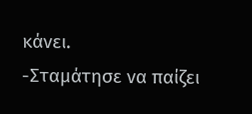κάνει.
-Σταμάτησε να παίζει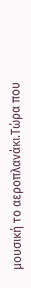μουσική το αεροπλανάκι.Τώρα που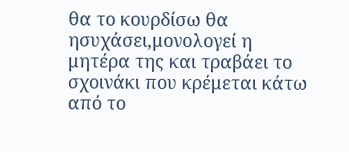θα το κουρδίσω θα ησυχάσει,μονολογεί η μητέρα της και τραβάει το σχοινάκι που κρέμεται κάτω από το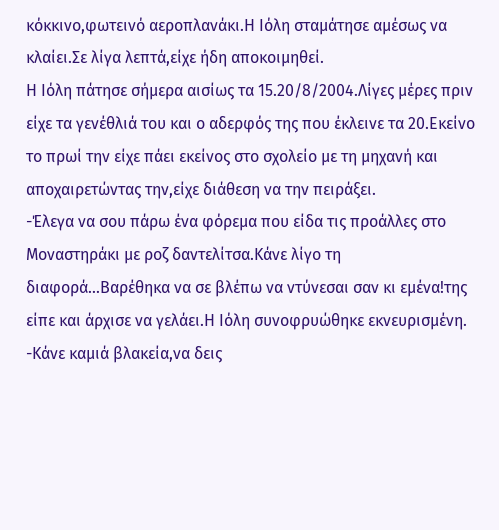κόκκινο,φωτεινό αεροπλανάκι.Η Ιόλη σταμάτησε αμέσως να κλαίει.Σε λίγα λεπτά,είχε ήδη αποκοιμηθεί.
Η Ιόλη πάτησε σήμερα αισίως τα 15.20/8/2004.Λίγες μέρες πριν είχε τα γενέθλιά του και ο αδερφός της που έκλεινε τα 20.Εκείνο το πρωί την είχε πάει εκείνος στο σχολείο με τη μηχανή και αποχαιρετώντας την,είχε διάθεση να την πειράξει.
-Έλεγα να σου πάρω ένα φόρεμα που είδα τις προάλλες στο Μοναστηράκι με ροζ δαντελίτσα.Κάνε λίγο τη διαφορά...Βαρέθηκα να σε βλέπω να ντύνεσαι σαν κι εμένα!της είπε και άρχισε να γελάει.Η Ιόλη συνοφρυώθηκε εκνευρισμένη.
-Κάνε καμιά βλακεία,να δεις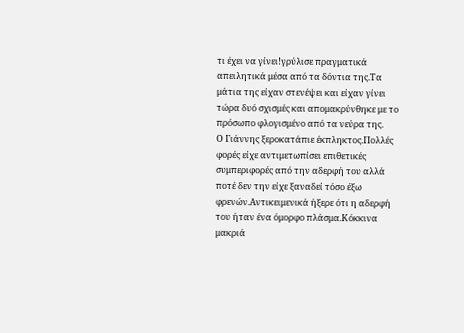τι έχει να γίνει!γρύλισε πραγματικά απειλητικά μέσα από τα δόντια της.Τα μάτια της είχαν στενέψει και είχαν γίνει τώρα δυό σχισμές και απομακρύνθηκε με το πρόσωπο φλογισμένο από τα νεύρα της.
Ο Γιάννης ξεροκατάπιε έκπληκτος.Πολλές φορές είχε αντιμετωπίσει επιθετικές συμπεριφορές από την αδερφή του αλλά ποτέ δεν την είχε ξαναδεί τόσο έξω φρενών.Αντικειμενικά ήξερε ότι η αδερφή του ήταν ένα όμορφο πλάσμα.Κόκκινα μακριά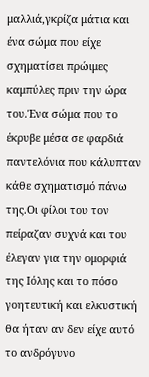μαλλιά,γκρίζα μάτια και ένα σώμα που είχε σχηματίσει πρώιμες καμπύλες πριν την ώρα του.Ένα σώμα που το έκρυβε μέσα σε φαρδιά παντελόνια που κάλυπταν κάθε σχηματισμό πάνω της.Οι φίλοι του τον πείραζαν συχνά και του έλεγαν για την ομορφιά της Ιόλης και το πόσο γοητευτική και ελκυστική θα ήταν αν δεν είχε αυτό το ανδρόγυνο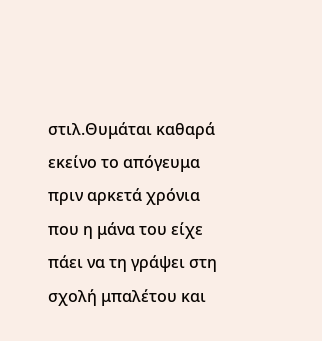στιλ.Θυμάται καθαρά εκείνο το απόγευμα πριν αρκετά χρόνια που η μάνα του είχε πάει να τη γράψει στη σχολή μπαλέτου και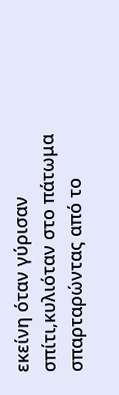εκείνη όταν γύρισαν σπίτι,κυλιόταν στο πάτωμα σπαρταρώντας από το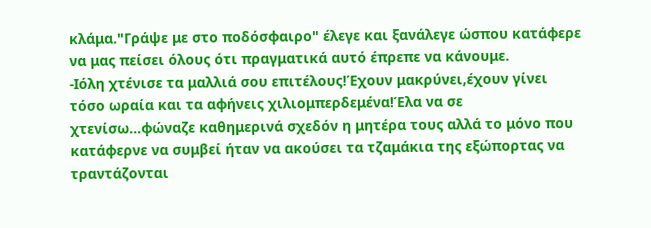κλάμα."Γράψε με στο ποδόσφαιρο" έλεγε και ξανάλεγε ώσπου κατάφερε να μας πείσει όλους ότι πραγματικά αυτό έπρεπε να κάνουμε.
-Ιόλη χτένισε τα μαλλιά σου επιτέλους!Έχουν μακρύνει,έχουν γίνει τόσο ωραία και τα αφήνεις χιλιομπερδεμένα!Έλα να σε χτενίσω...φώναζε καθημερινά σχεδόν η μητέρα τους αλλά το μόνο που κατάφερνε να συμβεί ήταν να ακούσει τα τζαμάκια της εξώπορτας να τραντάζονται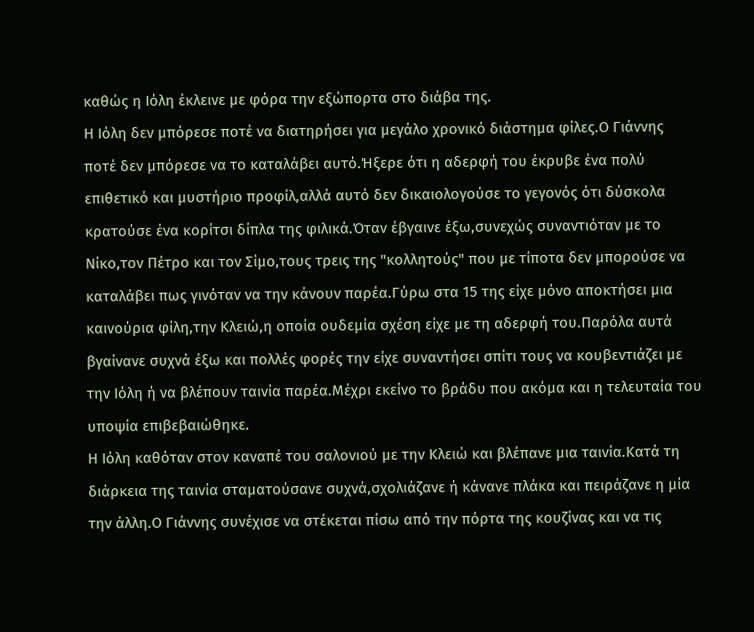καθώς η Ιόλη έκλεινε με φόρα την εξώπορτα στο διάβα της.
Η Ιόλη δεν μπόρεσε ποτέ να διατηρήσει για μεγάλο χρονικό διάστημα φίλες.Ο Γιάννης ποτέ δεν μπόρεσε να το καταλάβει αυτό.Ήξερε ότι η αδερφή του έκρυβε ένα πολύ επιθετικό και μυστήριο προφίλ,αλλά αυτό δεν δικαιολογούσε το γεγονός ότι δύσκολα κρατούσε ένα κορίτσι δίπλα της φιλικά.Όταν έβγαινε έξω,συνεχώς συναντιόταν με το Νίκο,τον Πέτρο και τον Σίμο,τους τρεις της "κολλητούς" που με τίποτα δεν μπορούσε να καταλάβει πως γινόταν να την κάνουν παρέα.Γύρω στα 15 της είχε μόνο αποκτήσει μια καινούρια φίλη,την Κλειώ,η οποία ουδεμία σχέση είχε με τη αδερφή του.Παρόλα αυτά βγαίνανε συχνά έξω και πολλές φορές την είχε συναντήσει σπίτι τους να κουβεντιάζει με την Ιόλη ή να βλέπουν ταινία παρέα.Μέχρι εκείνο το βράδυ που ακόμα και η τελευταία του υποψία επιβεβαιώθηκε.
Η Ιόλη καθόταν στον καναπέ του σαλονιού με την Κλειώ και βλέπανε μια ταινία.Κατά τη διάρκεια της ταινία σταματούσανε συχνά,σχολιάζανε ή κάνανε πλάκα και πειράζανε η μία την άλλη.Ο Γιάννης συνέχισε να στέκεται πίσω από την πόρτα της κουζίνας και να τις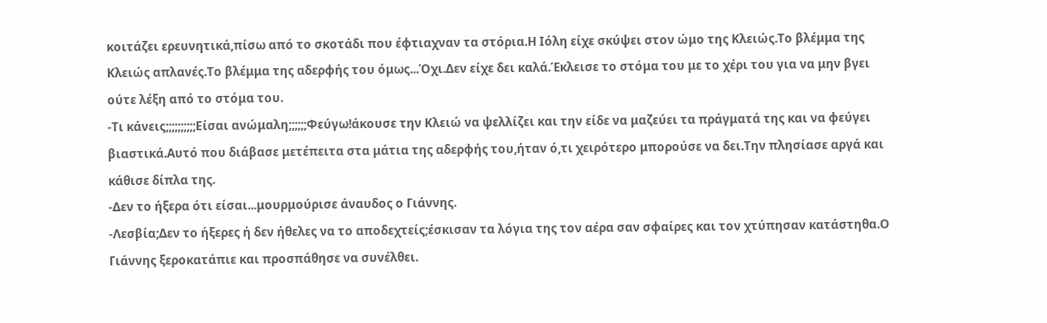κοιτάζει ερευνητικά,πίσω από το σκοτάδι που έφτιαχναν τα στόρια.Η Ιόλη είχε σκύψει στον ώμο της Κλειώς.Το βλέμμα της Κλειώς απλανές.Το βλέμμα της αδερφής του όμως...Όχι.Δεν είχε δει καλά.Έκλεισε το στόμα του με το χέρι του για να μην βγει ούτε λέξη από το στόμα του.
-Τι κάνεις;;;;;;;;;;Είσαι ανώμαλη;;;;;;Φεύγω!άκουσε την Κλειώ να ψελλίζει και την είδε να μαζεύει τα πράγματά της και να φεύγει βιαστικά.Αυτό που διάβασε μετέπειτα στα μάτια της αδερφής του,ήταν ό,τι χειρότερο μπορούσε να δει.Την πλησίασε αργά και κάθισε δίπλα της.
-Δεν το ήξερα ότι είσαι...μουρμούρισε άναυδος ο Γιάννης.
-Λεσβία;Δεν το ήξερες ή δεν ήθελες να το αποδεχτείς;έσκισαν τα λόγια της τον αέρα σαν σφαίρες και τον χτύπησαν κατάστηθα.Ο Γιάννης ξεροκατάπιε και προσπάθησε να συνέλθει.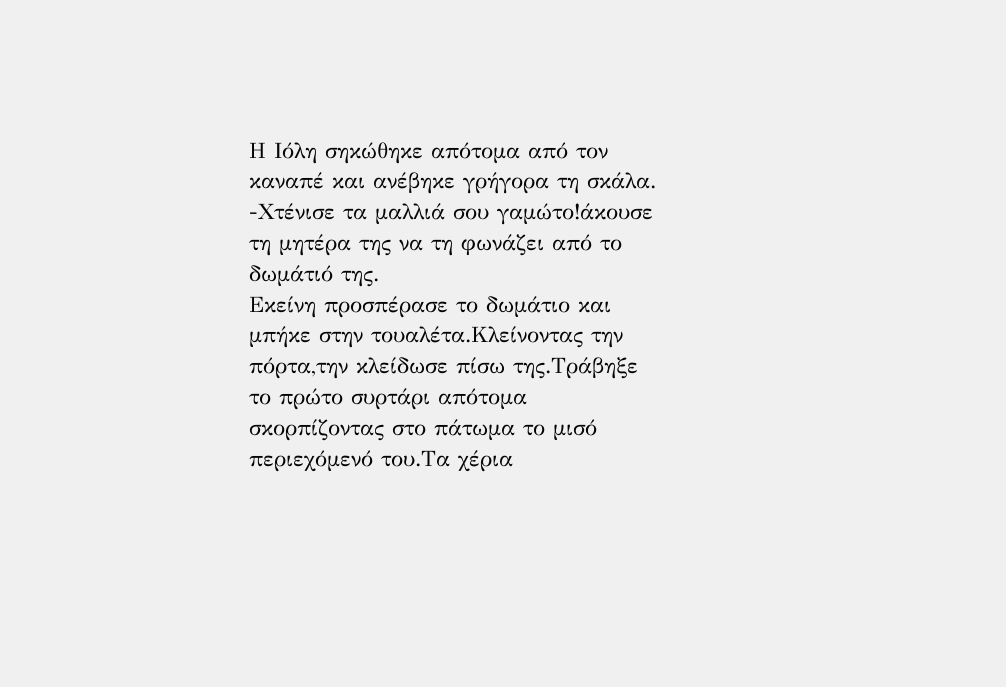Η Ιόλη σηκώθηκε απότομα από τον καναπέ και ανέβηκε γρήγορα τη σκάλα.
-Χτένισε τα μαλλιά σου γαμώτο!άκουσε τη μητέρα της να τη φωνάζει από το δωμάτιό της.
Εκείνη προσπέρασε το δωμάτιο και μπήκε στην τουαλέτα.Κλείνοντας την πόρτα,την κλείδωσε πίσω της.Τράβηξε το πρώτο συρτάρι απότομα σκορπίζοντας στο πάτωμα το μισό περιεχόμενό του.Τα χέρια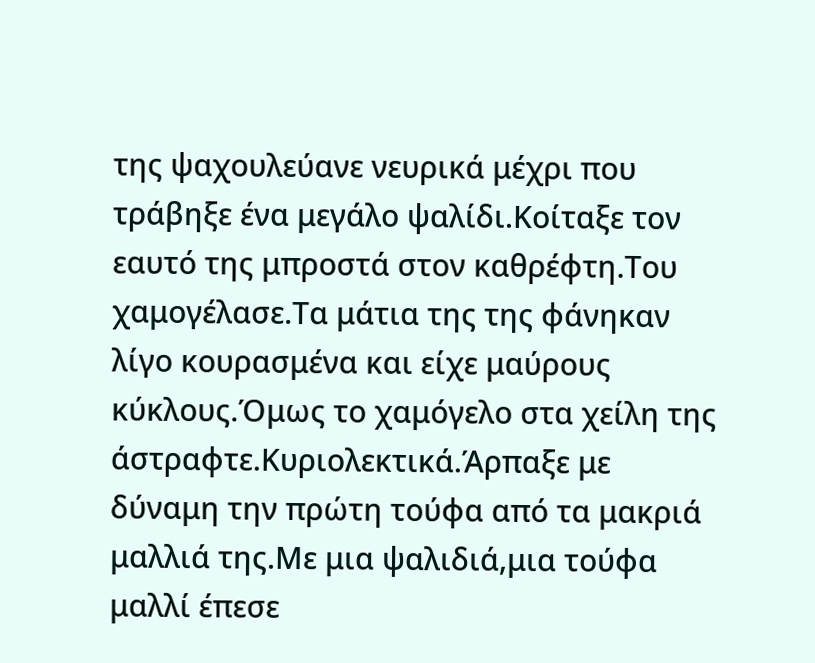της ψαχουλεύανε νευρικά μέχρι που τράβηξε ένα μεγάλο ψαλίδι.Κοίταξε τον εαυτό της μπροστά στον καθρέφτη.Του χαμογέλασε.Τα μάτια της της φάνηκαν λίγο κουρασμένα και είχε μαύρους κύκλους.Όμως το χαμόγελο στα χείλη της άστραφτε.Κυριολεκτικά.Άρπαξε με δύναμη την πρώτη τούφα από τα μακριά μαλλιά της.Με μια ψαλιδιά,μια τούφα μαλλί έπεσε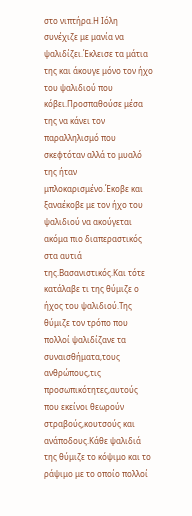στο νιπτήρα.Η Ιόλη συνέχιζε με μανία να ψαλιδίζει.Έκλεισε τα μάτια της και άκουγε μόνο τον ήχο του ψαλιδιού που κόβει.Προσπαθούσε μέσα της να κάνει τον παραλληλισμό που σκεφτόταν αλλά το μυαλό της ήταν μπλοκαρισμένο.Έκοβε και ξαναέκοβε με τον ήχο του ψαλιδιού να ακούγεται ακόμα πιο διαπεραστικός στα αυτιά της.Βασανιστικός.Και τότε κατάλαβε τι της θύμιζε ο ήχος του ψαλιδιού.Της θύμιζε τον τρόπο που πολλοί ψαλιδίζανε τα συναισθήματα,τους ανθρώπους,τις προσωπικότητες,αυτούς που εκείνοι θεωρούν στραβούς,κουτσούς και ανάποδους.Κάθε ψαλιδιά της θύμιζε το κόψιμο και το ράψιμο με το οποίο πολλοί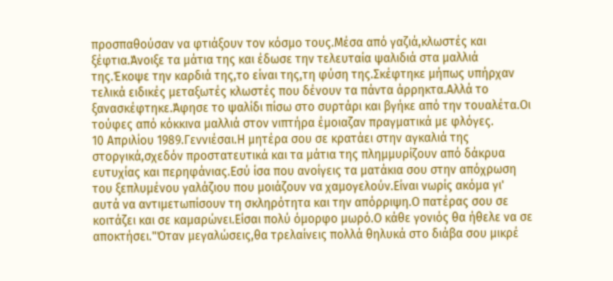προσπαθούσαν να φτιάξουν τον κόσμο τους.Μέσα από γαζιά,κλωστές και ξέφτια.Άνοιξε τα μάτια της και έδωσε την τελευταία ψαλιδιά στα μαλλιά της.Έκοψε την καρδιά της,το είναι της,τη φύση της.Σκέφτηκε μήπως υπήρχαν τελικά ειδικές μεταξωτές κλωστές που δένουν τα πάντα άρρηκτα.Αλλά το ξανασκέφτηκε.Άφησε το ψαλίδι πίσω στο συρτάρι και βγήκε από την τουαλέτα.Οι τούφες από κόκκινα μαλλιά στον νιπτήρα έμοιαζαν πραγματικά με φλόγες.
10 Απριλίου 1989.Γεννιέσαι.Η μητέρα σου σε κρατάει στην αγκαλιά της στοργικά,σχεδόν προστατευτικά και τα μάτια της πλημμυρίζουν από δάκρυα ευτυχίας και περηφάνιας.Εσύ ίσα που ανοίγεις τα ματάκια σου στην απόχρωση του ξεπλυμένου γαλάζιου που μοιάζουν να χαμογελούν.Είναι νωρίς ακόμα γι' αυτά να αντιμετωπίσουν τη σκληρότητα και την απόρριψη.Ο πατέρας σου σε κοιτάζει και σε καμαρώνει.Είσαι πολύ όμορφο μωρό.Ο κάθε γονιός θα ήθελε να σε αποκτήσει."Όταν μεγαλώσεις,θα τρελαίνεις πολλά θηλυκά στο διάβα σου μικρέ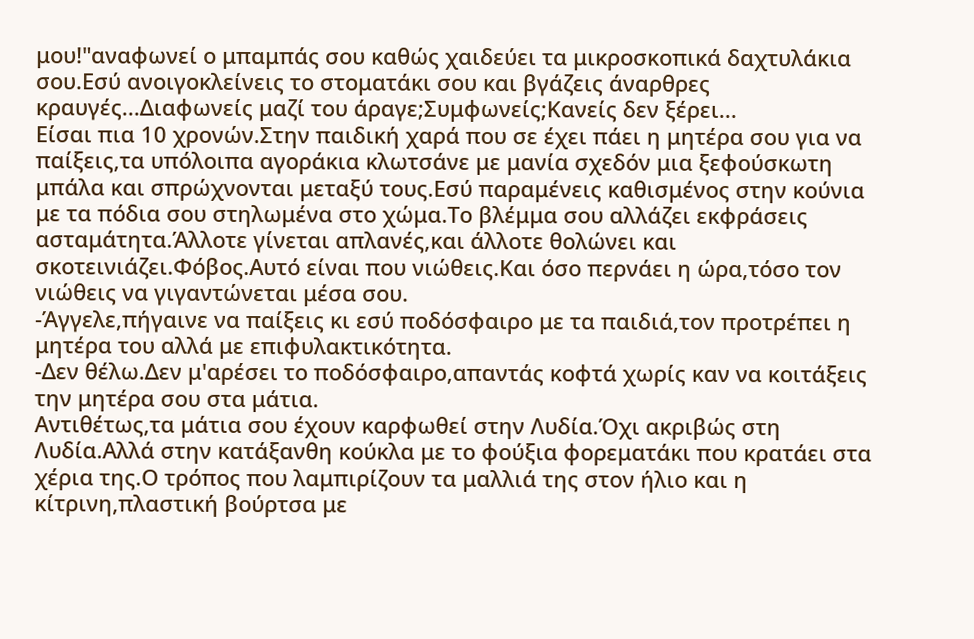μου!"αναφωνεί ο μπαμπάς σου καθώς χαιδεύει τα μικροσκοπικά δαχτυλάκια σου.Εσύ ανοιγοκλείνεις το στοματάκι σου και βγάζεις άναρθρες κραυγές...Διαφωνείς μαζί του άραγε;Συμφωνείς;Κανείς δεν ξέρει...
Είσαι πια 10 χρονών.Στην παιδική χαρά που σε έχει πάει η μητέρα σου για να παίξεις,τα υπόλοιπα αγοράκια κλωτσάνε με μανία σχεδόν μια ξεφούσκωτη μπάλα και σπρώχνονται μεταξύ τους.Εσύ παραμένεις καθισμένος στην κούνια με τα πόδια σου στηλωμένα στο χώμα.Το βλέμμα σου αλλάζει εκφράσεις ασταμάτητα.Άλλοτε γίνεται απλανές,και άλλοτε θολώνει και σκοτεινιάζει.Φόβος.Αυτό είναι που νιώθεις.Και όσο περνάει η ώρα,τόσο τον νιώθεις να γιγαντώνεται μέσα σου.
-Άγγελε,πήγαινε να παίξεις κι εσύ ποδόσφαιρο με τα παιδιά,τον προτρέπει η μητέρα του αλλά με επιφυλακτικότητα.
-Δεν θέλω.Δεν μ'αρέσει το ποδόσφαιρο,απαντάς κοφτά χωρίς καν να κοιτάξεις την μητέρα σου στα μάτια.
Αντιθέτως,τα μάτια σου έχουν καρφωθεί στην Λυδία.Όχι ακριβώς στη Λυδία.Αλλά στην κατάξανθη κούκλα με το φούξια φορεματάκι που κρατάει στα χέρια της.Ο τρόπος που λαμπιρίζουν τα μαλλιά της στον ήλιο και η κίτρινη,πλαστική βούρτσα με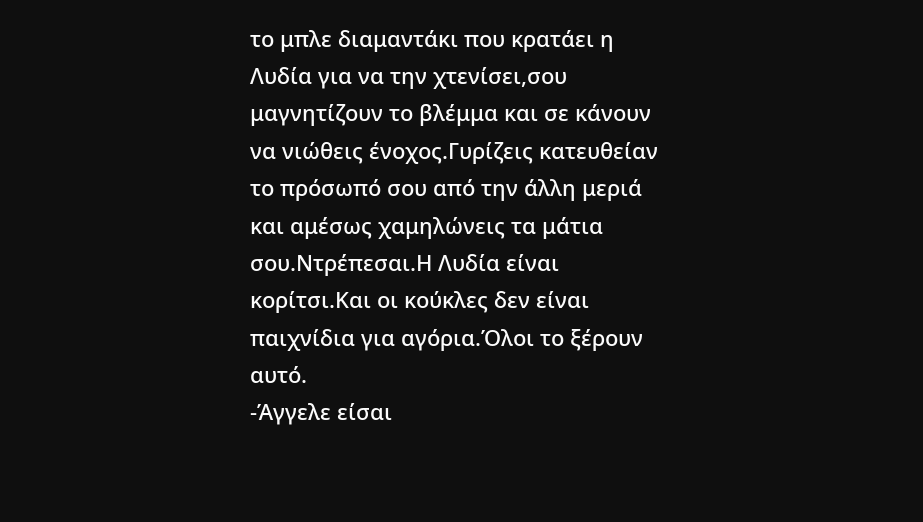το μπλε διαμαντάκι που κρατάει η Λυδία για να την χτενίσει,σου μαγνητίζουν το βλέμμα και σε κάνουν να νιώθεις ένοχος.Γυρίζεις κατευθείαν το πρόσωπό σου από την άλλη μεριά και αμέσως χαμηλώνεις τα μάτια σου.Ντρέπεσαι.Η Λυδία είναι κορίτσι.Και οι κούκλες δεν είναι παιχνίδια για αγόρια.Όλοι το ξέρουν αυτό.
-Άγγελε είσαι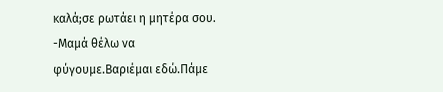καλά;σε ρωτάει η μητέρα σου.
-Μαμά θέλω να φύγουμε.Βαριέμαι εδώ.Πάμε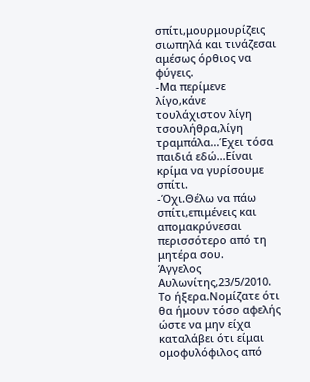σπίτι,μουρμουρίζεις σιωπηλά και τινάζεσαι αμέσως όρθιος να φύγεις.
-Μα περίμενε λίγο,κάνε τουλάχιστον λίγη τσουλήθρα,λίγη τραμπάλα...Έχει τόσα παιδιά εδώ...Είναι κρίμα να γυρίσουμε σπίτι.
-Όχι.Θέλω να πάω σπίτι,επιμένεις και απομακρύνεσαι περισσότερο από τη μητέρα σου.
Άγγελος Αυλωνίτης,23/5/2010.
Το ήξερα.Νομίζατε ότι θα ήμουν τόσο αφελής ώστε να μην είχα καταλάβει ότι είμαι ομοφυλόφιλος από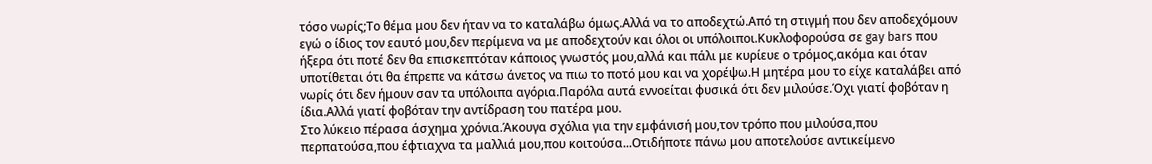τόσο νωρίς;Το θέμα μου δεν ήταν να το καταλάβω όμως.Αλλά να το αποδεχτώ.Από τη στιγμή που δεν αποδεχόμουν εγώ ο ίδιος τον εαυτό μου,δεν περίμενα να με αποδεχτούν και όλοι οι υπόλοιποι.Κυκλοφορούσα σε gay bars που ήξερα ότι ποτέ δεν θα επισκεπτόταν κάποιος γνωστός μου,αλλά και πάλι με κυρίευε ο τρόμος,ακόμα και όταν υποτίθεται ότι θα έπρεπε να κάτσω άνετος να πιω το ποτό μου και να χορέψω.Η μητέρα μου το είχε καταλάβει από νωρίς ότι δεν ήμουν σαν τα υπόλοιπα αγόρια.Παρόλα αυτά εννοείται φυσικά ότι δεν μιλούσε.Όχι γιατί φοβόταν η ίδια.Αλλά γιατί φοβόταν την αντίδραση του πατέρα μου.
Στο λύκειο πέρασα άσχημα χρόνια.Άκουγα σχόλια για την εμφάνισή μου,τον τρόπο που μιλούσα,που περπατούσα,που έφτιαχνα τα μαλλιά μου,που κοιτούσα...Οτιδήποτε πάνω μου αποτελούσε αντικείμενο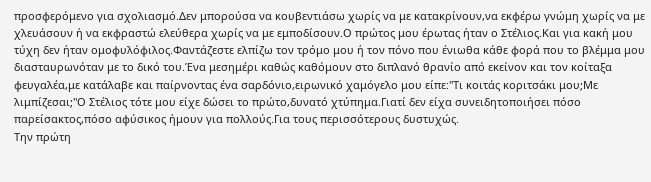προσφερόμενο για σχολιασμό.Δεν μπορούσα να κουβεντιάσω χωρίς να με κατακρίνουν,να εκφέρω γνώμη χωρίς να με χλευάσουν ή να εκφραστώ ελεύθερα χωρίς να με εμποδίσουν.Ο πρώτος μου έρωτας ήταν ο Στέλιος.Και για κακή μου τύχη δεν ήταν ομοφυλόφιλος.Φαντάζεστε ελπίζω τον τρόμο μου ή τον πόνο που ένιωθα κάθε φορά που το βλέμμα μου διασταυρωνόταν με το δικό του.Ένα μεσημέρι καθώς καθόμουν στο διπλανό θρανίο από εκείνον και τον κοίταξα φευγαλέα,με κατάλαβε και παίρνοντας ένα σαρδόνιο,ειρωνικό χαμόγελο μου είπε:"Τι κοιτάς κοριτσάκι μου;Με λιμπίζεσαι;"Ο Στέλιος τότε μου είχε δώσει το πρώτο,δυνατό χτύπημα.Γιατί δεν είχα συνειδητοποιήσει πόσο παρείσακτος,πόσο αφύσικος ήμουν για πολλούς.Για τους περισσότερους δυστυχώς.
Την πρώτη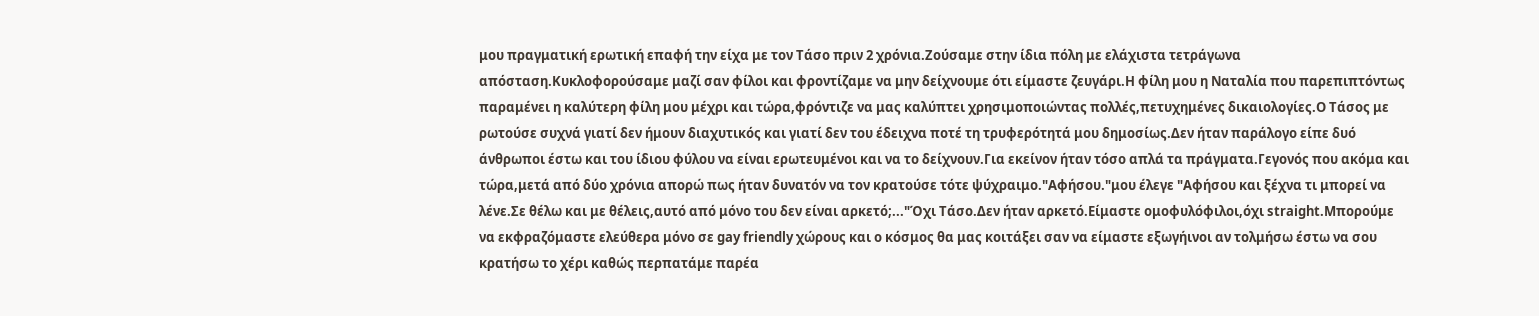μου πραγματική ερωτική επαφή την είχα με τον Τάσο πριν 2 χρόνια.Ζούσαμε στην ίδια πόλη με ελάχιστα τετράγωνα απόσταση.Κυκλοφορούσαμε μαζί σαν φίλοι και φροντίζαμε να μην δείχνουμε ότι είμαστε ζευγάρι.Η φίλη μου η Ναταλία που παρεπιπτόντως παραμένει η καλύτερη φίλη μου μέχρι και τώρα,φρόντιζε να μας καλύπτει χρησιμοποιώντας πολλές,πετυχημένες δικαιολογίες.Ο Τάσος με ρωτούσε συχνά γιατί δεν ήμουν διαχυτικός και γιατί δεν του έδειχνα ποτέ τη τρυφερότητά μου δημοσίως.Δεν ήταν παράλογο είπε δυό άνθρωποι έστω και του ίδιου φύλου να είναι ερωτευμένοι και να το δείχνουν.Για εκείνον ήταν τόσο απλά τα πράγματα.Γεγονός που ακόμα και τώρα,μετά από δύο χρόνια απορώ πως ήταν δυνατόν να τον κρατούσε τότε ψύχραιμο."Αφήσου."μου έλεγε "Αφήσου και ξέχνα τι μπορεί να λένε.Σε θέλω και με θέλεις,αυτό από μόνο του δεν είναι αρκετό;..."Όχι Τάσο.Δεν ήταν αρκετό.Είμαστε ομοφυλόφιλοι,όχι straight.Μπορούμε να εκφραζόμαστε ελεύθερα μόνο σε gay friendly χώρους και ο κόσμος θα μας κοιτάξει σαν να είμαστε εξωγήινοι αν τολμήσω έστω να σου κρατήσω το χέρι καθώς περπατάμε παρέα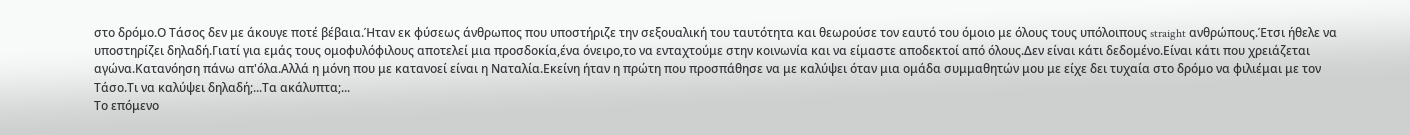στο δρόμο.Ο Τάσος δεν με άκουγε ποτέ βέβαια.Ήταν εκ φύσεως άνθρωπος που υποστήριζε την σεξουαλική του ταυτότητα και θεωρούσε τον εαυτό του όμοιο με όλους τους υπόλοιπους straight ανθρώπους.Έτσι ήθελε να υποστηρίζει δηλαδή.Γιατί για εμάς τους ομοφυλόφιλους αποτελεί μια προσδοκία,ένα όνειρο,το να ενταχτούμε στην κοινωνία και να είμαστε αποδεκτοί από όλους.Δεν είναι κάτι δεδομένο.Είναι κάτι που χρειάζεται αγώνα.Κατανόηση πάνω απ'όλα.Αλλά η μόνη που με κατανοεί είναι η Ναταλία.Εκείνη ήταν η πρώτη που προσπάθησε να με καλύψει όταν μια ομάδα συμμαθητών μου με είχε δει τυχαία στο δρόμο να φιλιέμαι με τον Τάσο.Τι να καλύψει δηλαδή;...Tα ακάλυπτα;...
Το επόμενο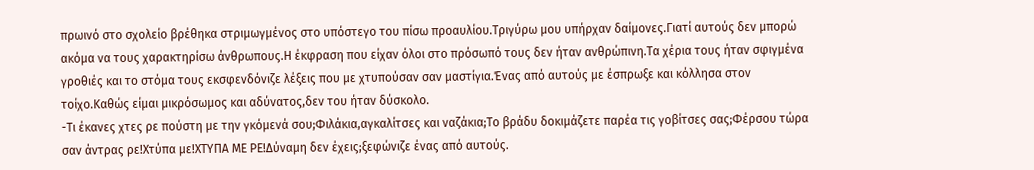πρωινό στο σχολείο βρέθηκα στριμωγμένος στο υπόστεγο του πίσω προαυλίου.Τριγύρω μου υπήρχαν δαίμονες.Γιατί αυτούς δεν μπορώ ακόμα να τους χαρακτηρίσω άνθρωπους.Η έκφραση που είχαν όλοι στο πρόσωπό τους δεν ήταν ανθρώπινη.Τα χέρια τους ήταν σφιγμένα γροθιές και το στόμα τους εκσφενδόνιζε λέξεις που με χτυπούσαν σαν μαστίγια.Ένας από αυτούς με έσπρωξε και κόλλησα στον τοίχο.Καθώς είμαι μικρόσωμος και αδύνατος,δεν του ήταν δύσκολο.
-Τι έκανες χτες ρε πούστη με την γκόμενά σου;Φιλάκια,αγκαλίτσες και ναζάκια;Το βράδυ δοκιμάζετε παρέα τις γοβίτσες σας;Φέρσου τώρα σαν άντρας ρε!Χτύπα με!ΧΤΥΠΑ ΜΕ ΡΕ!Δύναμη δεν έχεις;ξεφώνιζε ένας από αυτούς.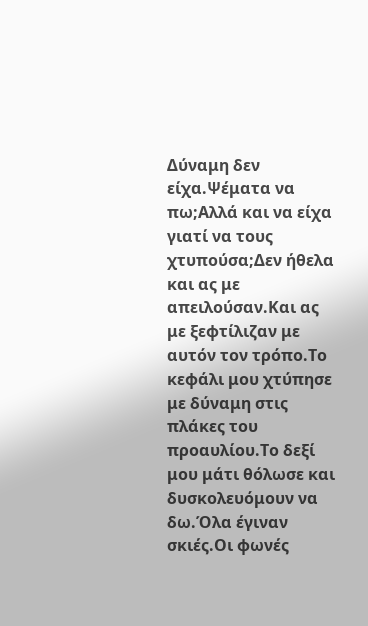Δύναμη δεν είχα.Ψέματα να πω;Αλλά και να είχα γιατί να τους χτυπούσα;Δεν ήθελα και ας με απειλούσαν.Και ας με ξεφτίλιζαν με αυτόν τον τρόπο.Το κεφάλι μου χτύπησε με δύναμη στις πλάκες του προαυλίου.Το δεξί μου μάτι θόλωσε και δυσκολευόμουν να δω.Όλα έγιναν σκιές.Οι φωνές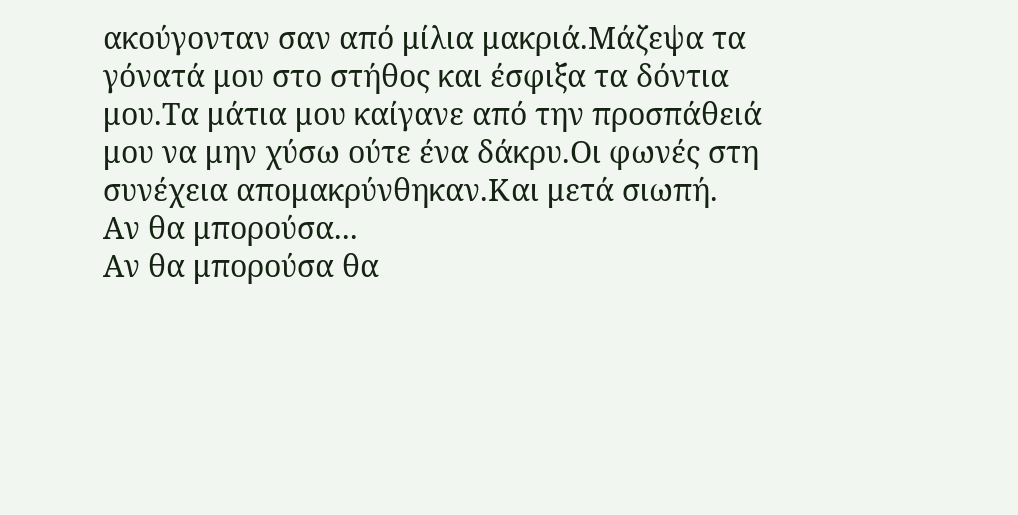ακούγονταν σαν από μίλια μακριά.Μάζεψα τα γόνατά μου στο στήθος και έσφιξα τα δόντια μου.Τα μάτια μου καίγανε από την προσπάθειά μου να μην χύσω ούτε ένα δάκρυ.Οι φωνές στη συνέχεια απομακρύνθηκαν.Και μετά σιωπή.
Αν θα μπορούσα...
Αν θα μπορούσα θα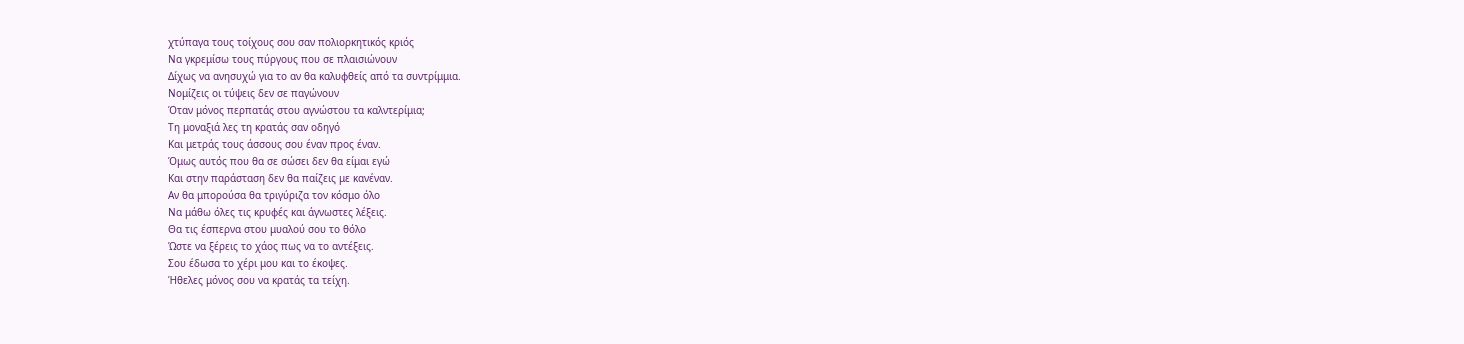χτύπαγα τους τοίχους σου σαν πολιορκητικός κριός
Να γκρεμίσω τους πύργους που σε πλαισιώνουν
Δίχως να ανησυχώ για το αν θα καλυφθείς από τα συντρίμμια.
Νομίζεις οι τύψεις δεν σε παγώνουν
Όταν μόνος περπατάς στου αγνώστου τα καλντερίμια;
Τη μοναξιά λες τη κρατάς σαν οδηγό
Και μετράς τους άσσους σου έναν προς έναν.
Όμως αυτός που θα σε σώσει δεν θα είμαι εγώ
Και στην παράσταση δεν θα παίζεις με κανέναν.
Αν θα μπορούσα θα τριγύριζα τον κόσμο όλο
Να μάθω όλες τις κρυφές και άγνωστες λέξεις.
Θα τις έσπερνα στου μυαλού σου το θόλο
Ώστε να ξέρεις το χάος πως να το αντέξεις.
Σου έδωσα το χέρι μου και το έκοψες.
Ήθελες μόνος σου να κρατάς τα τείχη.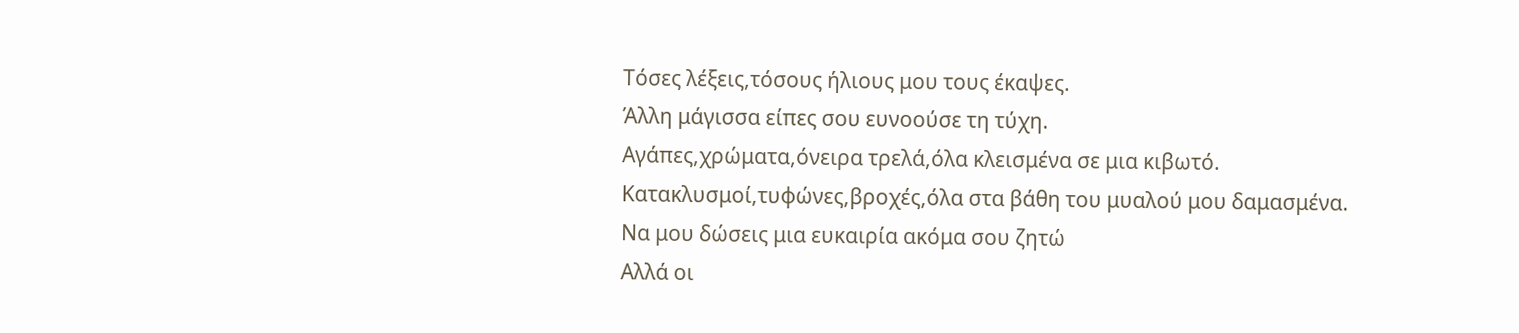Τόσες λέξεις,τόσους ήλιους μου τους έκαψες.
Άλλη μάγισσα είπες σου ευνοούσε τη τύχη.
Αγάπες,χρώματα,όνειρα τρελά,όλα κλεισμένα σε μια κιβωτό.
Κατακλυσμοί,τυφώνες,βροχές,όλα στα βάθη του μυαλού μου δαμασμένα.
Να μου δώσεις μια ευκαιρία ακόμα σου ζητώ
Αλλά οι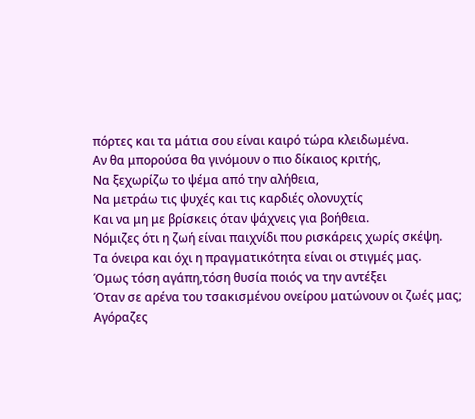πόρτες και τα μάτια σου είναι καιρό τώρα κλειδωμένα.
Αν θα μπορούσα θα γινόμουν ο πιο δίκαιος κριτής,
Να ξεχωρίζω το ψέμα από την αλήθεια,
Να μετράω τις ψυχές και τις καρδιές ολονυχτίς
Και να μη με βρίσκεις όταν ψάχνεις για βοήθεια.
Νόμιζες ότι η ζωή είναι παιχνίδι που ρισκάρεις χωρίς σκέψη.
Τα όνειρα και όχι η πραγματικότητα είναι οι στιγμές μας.
Όμως τόση αγάπη,τόση θυσία ποιός να την αντέξει
Όταν σε αρένα του τσακισμένου ονείρου ματώνουν οι ζωές μας;
Αγόραζες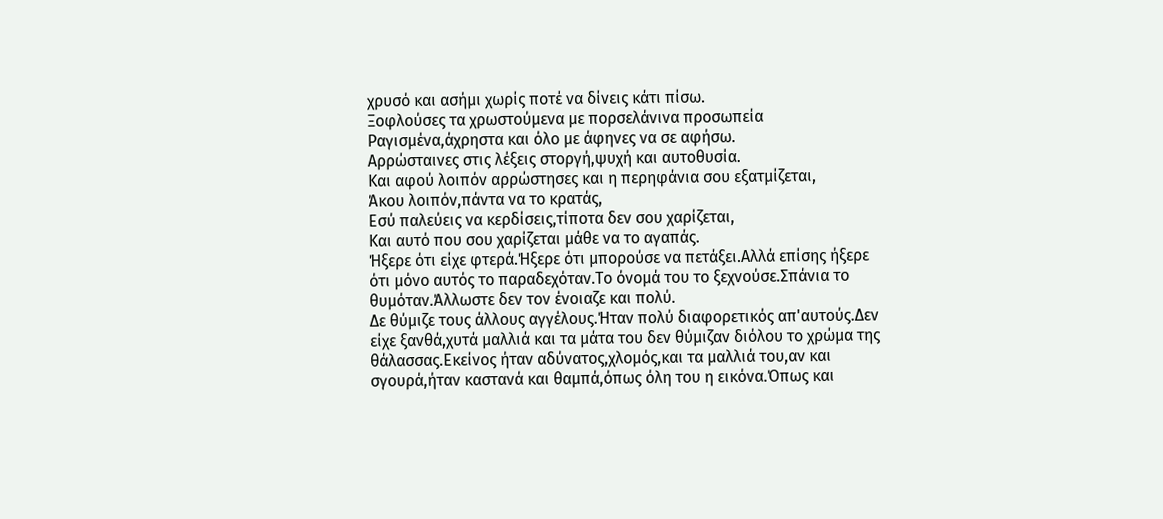χρυσό και ασήμι χωρίς ποτέ να δίνεις κάτι πίσω.
Ξοφλούσες τα χρωστούμενα με πορσελάνινα προσωπεία
Ραγισμένα,άχρηστα και όλο με άφηνες να σε αφήσω.
Αρρώσταινες στις λέξεις στοργή,ψυχή και αυτοθυσία.
Και αφού λοιπόν αρρώστησες και η περηφάνια σου εξατμίζεται,
Άκου λοιπόν,πάντα να το κρατάς,
Εσύ παλεύεις να κερδίσεις,τίποτα δεν σου χαρίζεται,
Και αυτό που σου χαρίζεται μάθε να το αγαπάς.
Ήξερε ότι είχε φτερά.Ήξερε ότι μπορούσε να πετάξει.Αλλά επίσης ήξερε ότι μόνο αυτός το παραδεχόταν.Το όνομά του το ξεχνούσε.Σπάνια το θυμόταν.Άλλωστε δεν τον ένοιαζε και πολύ.
Δε θύμιζε τους άλλους αγγέλους.Ήταν πολύ διαφορετικός απ'αυτούς.Δεν είχε ξανθά,χυτά μαλλιά και τα μάτα του δεν θύμιζαν διόλου το χρώμα της θάλασσας.Εκείνος ήταν αδύνατος,χλομός,και τα μαλλιά του,αν και σγουρά,ήταν καστανά και θαμπά,όπως όλη του η εικόνα.Όπως και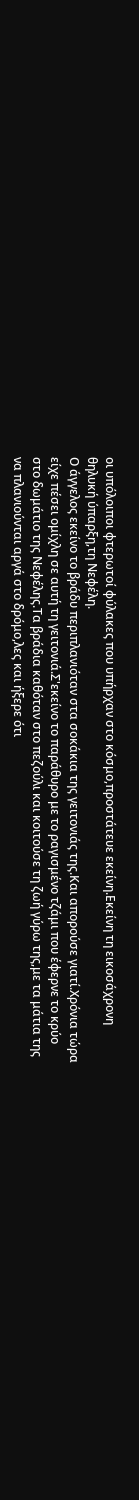οι υπόλοιποι φτερωτοί φύλακες που υπήρχαν στο κόσμο,προστάτευε εκείνη.Εκείνη τη εικοσάχρονη θηλυκή ύπαρξη,τη Νεφέλη.
Ο άγγελος εκείνο το βράδυ περιπλανιόταν στα σοκάκια της γειτονιάς της.Και απορούσε γιατί.Χρόνια τώρα είχε πέσει ομίχλη σε αυτή τη γειτονιά.Σ'εκείνο το παράθυρο με το ραγισμένο τζάμι που έφερνε το κρύο στο δωμάτιο της Νεφέλης.Τα βράδια καθόταν στο πεζούλι και κοιτούσε τη ζωή γύρω της,με τα μάτια της να πλανιούνται αργά στο δρόμο,λες και ήξερε ότι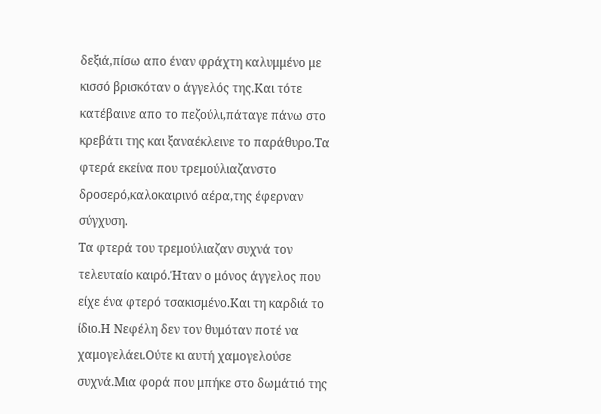δεξιά,πίσω απο έναν φράχτη καλυμμένο με κισσό βρισκόταν ο άγγελός της.Και τότε κατέβαινε απο το πεζούλι,πάταγε πάνω στο κρεβάτι της και ξαναέκλεινε το παράθυρο.Τα φτερά εκείνα που τρεμούλιαζανστο δροσερό,καλοκαιρινό αέρα,της έφερναν σύγχυση.
Τα φτερά του τρεμούλιαζαν συχνά τον τελευταίο καιρό.Ήταν ο μόνος άγγελος που είχε ένα φτερό τσακισμένο.Και τη καρδιά το ίδιο.Η Νεφέλη δεν τον θυμόταν ποτέ να χαμογελάει.Ούτε κι αυτή χαμογελούσε συχνά.Μια φορά που μπήκε στο δωμάτιό της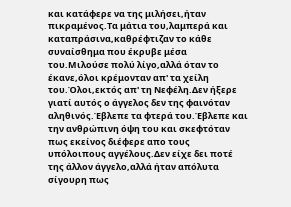και κατάφερε να της μιλήσει,ήταν πικραμένος.Τα μάτια του,λαμπερά και καταπράσινα,καθρέφτιζαν το κάθε συναίσθημα που έκρυβε μέσα του.Μιλούσε πολύ λίγο,αλλά όταν το έκανε,όλοι κρέμονταν απ' τα χείλη του.Όλοι,εκτός απ' τη Νεφέλη.Δεν ήξερε γιατί αυτός ο άγγελος δεν της φαινόταν αληθινός.Έβλεπε τα φτερά του.Έβλεπε και την ανθρώπινη όψη του και σκεφτόταν πως εκείνος διέφερε απο τους υπόλοιπους αγγέλους.Δεν είχε δει ποτέ της άλλον άγγελο,αλλά ήταν απόλυτα σίγουρη πως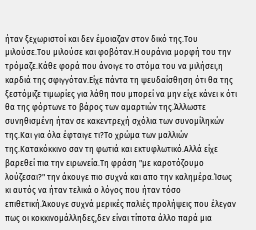ήταν ξεχωριστοί και δεν έμοιαζαν στον δικό της.Του μιλούσε.Του μιλούσε και φοβόταν.Η ουράνια μορφή του την τρόμαζε.Κάθε φορά που άνοιγε το στόμα του να μιλήσει,η καρδιά της σφιγγόταν.Είχε πάντα τη ψευδαίσθηση ότι θα της ξεστόμιζε τιμωρίες για λάθη που μπορεί να μην είχε κάνει κ ότι θα της φόρτωνε το βάρος των αμαρτιών της.Άλλωστε συνηθισμένη ήταν σε κακεντρεχή σχόλια των συνομίληκών της.Και για όλα έφταιγε τι?Το χρώμα των μαλλιών της.Κατακόκκινο σαν τη φωτιά και εκτυφλωτικό.Αλλά είχε βαρεθεί πια την ειρωνεία.Τη φράση "με καροτόζουμο λούζεσαι?" την άκουγε πιο συχνά και απο την καλημέρα.Ίσως κι αυτός να ήταν τελικά ο λόγος που ήταν τόσο επιθετική.Άκουγε συχνά μερικές παλιές προλήψεις που έλεγαν πως οι κοκκινομάλληδες,δεν είναι τίποτα άλλο παρά μια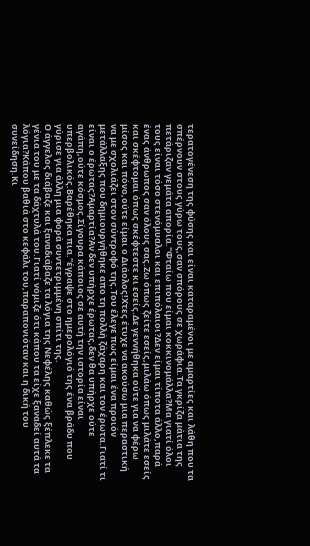τερατογένεση της φύσης και είναι καταραμένοι με αμαρτίες και λάθη που τα σπέρνουν στους γύρω τους,σαν σπόρους σε χωράφια.Τα γκρίζα μάτια της πετάριζαν γεμάτα απορία."Φταίω που είμαι κοκκινομάλλα?Μα γιατί όλοι τους είναι τόσο στενόμυαλοι και επιπόλαιοι?Δεν είμαι τίποτα άλλο,παρά ένας άνθρωπος σαν όλους σας.Ζω όπως ζείτε εσείς,μιλάω όπως μιλάτε εσείς και σκέφτομαι όπως σκέφτεστε κι εσείς.Δε γεννήθηκα ούτε για να φέρω μίσος και πόνο,ούτε είμαι ο Διάολος!Χτες έτυχε να ακούσω μια περαστική να με σχολιάζει στον σύντροφό της.Του έλεγε πως είμαι ένα προιόν μετάλλαξης που δημιουργήθηκε απο τη πολλή ζάχαρη και τον έρωτα.Γιατί τι είναι ο έρωτας?Αμαρτία?Αν δεν υπήρχε έρωτας,δεν θα υπήρχε ούτε αγάπη,ούτε κόσμος.Σίγουρα κάποιος σε αυτή την ιστορία είναι υπερβολικός.Βαρέθηκα πια."έγραψε στο ημερολόγιό της ένα βράδυ που γύρισε για άλλη μια φορά συντετριμμένη σπίτι της.
Ο άγγελος διάβαζε και ξαναδιάβαζε τα λόγια της Νεφέλης καθώς ξέπλεκε τα γένια του με τα δάχτυλά του.Γιατί νόμιζε ότι κάπου τα είχε ξαναδεί αυτά τα λόγια?Κάπου βαθιά στο κεφάλι του,παραπονιόταν και η δική του συνείδηση.Κι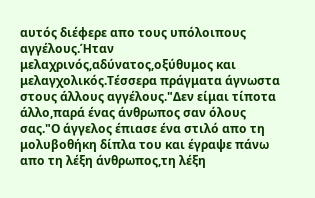αυτός διέφερε απο τους υπόλοιπους αγγέλους.Ήταν μελαχρινός,αδύνατος,οξύθυμος και μελαγχολικός.Τέσσερα πράγματα άγνωστα στους άλλους αγγέλους."Δεν είμαι τίποτα άλλο,παρά ένας άνθρωπος σαν όλους σας."Ο άγγελος έπιασε ένα στιλό απο τη μολυβοθήκη δίπλα του και έγραψε πάνω απο τη λέξη άνθρωπος,τη λέξη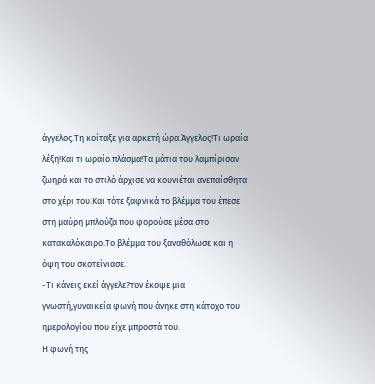άγγελος.Τη κοίταξε για αρκετή ώρα.Άγγελος!Τι ωραία λέξη!Και τι ωραίο πλάσμα!Τα μάτια του λαμπίρισαν ζωηρά και το στιλό άρχισε να κουνιέται ανεπαίσθητα στο χέρι του.Και τότε ξαφνικά το βλέμμα του έπεσε στη μαύρη μπλούζα που φορούσε μέσα στο κατακαλόκαιρο.Το βλέμμα του ξαναθόλωσε και η όψη του σκοτείνιασε.
-Τι κάνεις εκεί άγγελε?τον έκοψε μια γνωστή,γυναικεία φωνή που άνηκε στη κάτοχο του ημερολογίου που είχε μπροστά του.
Η φωνή της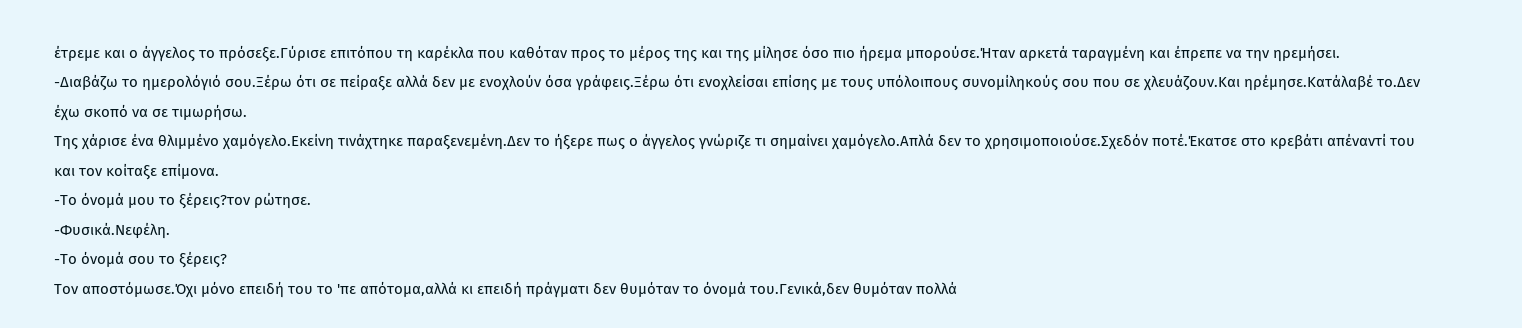έτρεμε και ο άγγελος το πρόσεξε.Γύρισε επιτόπου τη καρέκλα που καθόταν προς το μέρος της και της μίλησε όσο πιο ήρεμα μπορούσε.Ήταν αρκετά ταραγμένη και έπρεπε να την ηρεμήσει.
-Διαβάζω το ημερολόγιό σου.Ξέρω ότι σε πείραξε αλλά δεν με ενοχλούν όσα γράφεις.Ξέρω ότι ενοχλείσαι επίσης με τους υπόλοιπους συνομίληκούς σου που σε χλευάζουν.Και ηρέμησε.Κατάλαβέ το.Δεν έχω σκοπό να σε τιμωρήσω.
Της χάρισε ένα θλιμμένο χαμόγελο.Εκείνη τινάχτηκε παραξενεμένη.Δεν το ήξερε πως ο άγγελος γνώριζε τι σημαίνει χαμόγελο.Απλά δεν το χρησιμοποιούσε.Σχεδόν ποτέ.Έκατσε στο κρεβάτι απέναντί του και τον κοίταξε επίμονα.
-Το όνομά μου το ξέρεις?τον ρώτησε.
-Φυσικά.Νεφέλη.
-Το όνομά σου το ξέρεις?
Τον αποστόμωσε.Όχι μόνο επειδή του το 'πε απότομα,αλλά κι επειδή πράγματι δεν θυμόταν το όνομά του.Γενικά,δεν θυμόταν πολλά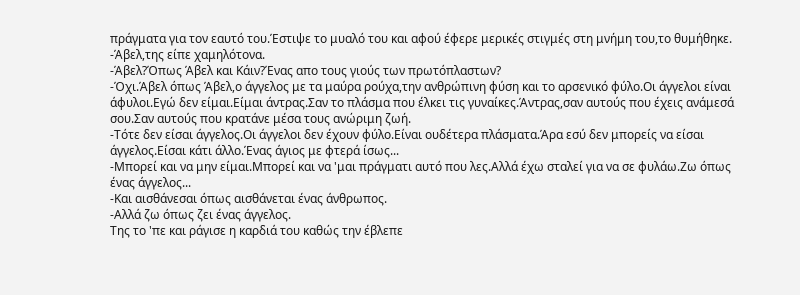πράγματα για τον εαυτό του.Έστιψε το μυαλό του και αφού έφερε μερικές στιγμές στη μνήμη του,το θυμήθηκε.
-Άβελ,της είπε χαμηλότονα.
-Άβελ?Όπως Άβελ και Κάιν?Ένας απο τους γιούς των πρωτόπλαστων?
-Όχι.Άβελ όπως Άβελ,ο άγγελος με τα μαύρα ρούχα,την ανθρώπινη φύση και το αρσενικό φύλο.Οι άγγελοι είναι άφυλοι.Εγώ δεν είμαι.Είμαι άντρας.Σαν το πλάσμα που έλκει τις γυναίκες.Άντρας,σαν αυτούς που έχεις ανάμεσά σου.Σαν αυτούς που κρατάνε μέσα τους ανώριμη ζωή.
-Τότε δεν είσαι άγγελος.Οι άγγελοι δεν έχουν φύλο.Είναι ουδέτερα πλάσματα.Άρα εσύ δεν μπορείς να είσαι άγγελος.Είσαι κάτι άλλο.Ένας άγιος με φτερά ίσως...
-Μπορεί και να μην είμαι.Μπορεί και να 'μαι πράγματι αυτό που λες.Αλλά έχω σταλεί για να σε φυλάω.Ζω όπως ένας άγγελος...
-Και αισθάνεσαι όπως αισθάνεται ένας άνθρωπος.
-Αλλά ζω όπως ζει ένας άγγελος.
Της το 'πε και ράγισε η καρδιά του καθώς την έβλεπε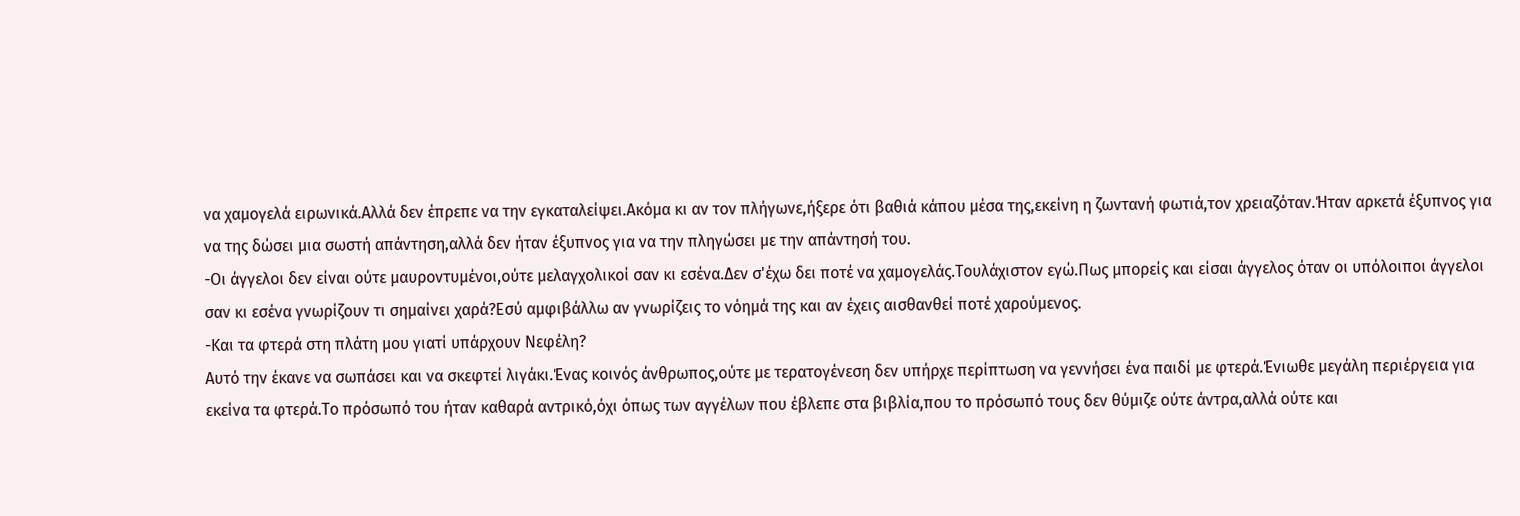να χαμογελά ειρωνικά.Αλλά δεν έπρεπε να την εγκαταλείψει.Ακόμα κι αν τον πλήγωνε,ήξερε ότι βαθιά κάπου μέσα της,εκείνη η ζωντανή φωτιά,τον χρειαζόταν.Ήταν αρκετά έξυπνος για να της δώσει μια σωστή απάντηση,αλλά δεν ήταν έξυπνος για να την πληγώσει με την απάντησή του.
-Οι άγγελοι δεν είναι ούτε μαυροντυμένοι,ούτε μελαγχολικοί σαν κι εσένα.Δεν σ'έχω δει ποτέ να χαμογελάς.Τουλάχιστον εγώ.Πως μπορείς και είσαι άγγελος όταν οι υπόλοιποι άγγελοι σαν κι εσένα γνωρίζουν τι σημαίνει χαρά?Εσύ αμφιβάλλω αν γνωρίζεις το νόημά της και αν έχεις αισθανθεί ποτέ χαρούμενος.
-Και τα φτερά στη πλάτη μου γιατί υπάρχουν Νεφέλη?
Αυτό την έκανε να σωπάσει και να σκεφτεί λιγάκι.Ένας κοινός άνθρωπος,ούτε με τερατογένεση δεν υπήρχε περίπτωση να γεννήσει ένα παιδί με φτερά.Ένιωθε μεγάλη περιέργεια για εκείνα τα φτερά.Το πρόσωπό του ήταν καθαρά αντρικό,όχι όπως των αγγέλων που έβλεπε στα βιβλία,που το πρόσωπό τους δεν θύμιζε ούτε άντρα,αλλά ούτε και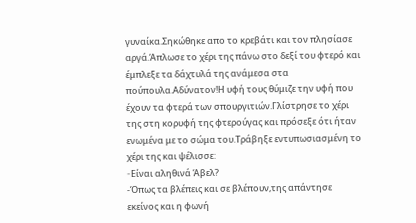γυναίκα.Σηκώθηκε απο το κρεβάτι και τον πλησίασε αργά.Άπλωσε το χέρι της πάνω στο δεξί του φτερό και έμπλεξε τα δάχτυλά της ανάμεσα στα πούπουλα.Αδύνατον!Η υφή τους θύμιζε την υφή που έχουν τα φτερά των σπουργιτιών.Γλίστρησε το χέρι της στη κορυφή της φτερούγας και πρόσεξε ότι ήταν ενωμένα με το σώμα του.Τράβηξε εντυπωσιασμένη το χέρι της και ψέλισσε:
-Eίναι αληθινά Άβελ?
-Όπως τα βλέπεις και σε βλέπουν,της απάντησε εκείνος και η φωνή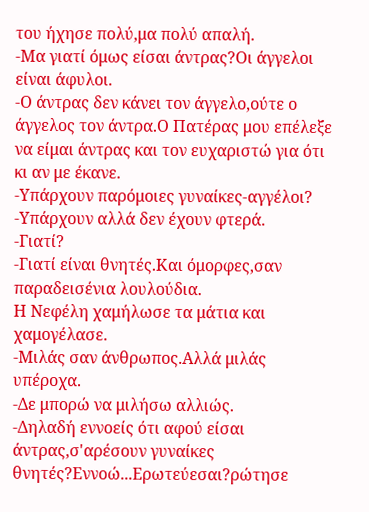του ήχησε πολύ,μα πολύ απαλή.
-Μα γιατί όμως είσαι άντρας?Οι άγγελοι είναι άφυλοι.
-Ο άντρας δεν κάνει τον άγγελο,ούτε ο άγγελος τον άντρα.Ο Πατέρας μου επέλεξε να είμαι άντρας και τον ευχαριστώ για ότι κι αν με έκανε.
-Υπάρχουν παρόμοιες γυναίκες-αγγέλοι?
-Υπάρχουν αλλά δεν έχουν φτερά.
-Γιατί?
-Γιατί είναι θνητές.Και όμορφες,σαν παραδεισένια λουλούδια.
Η Νεφέλη χαμήλωσε τα μάτια και χαμογέλασε.
-Μιλάς σαν άνθρωπος.Αλλά μιλάς υπέροχα.
-Δε μπορώ να μιλήσω αλλιώς.
-Δηλαδή εννοείς ότι αφού είσαι άντρας,σ'αρέσουν γυναίκες θνητές?Εννοώ...Ερωτεύεσαι?ρώτησε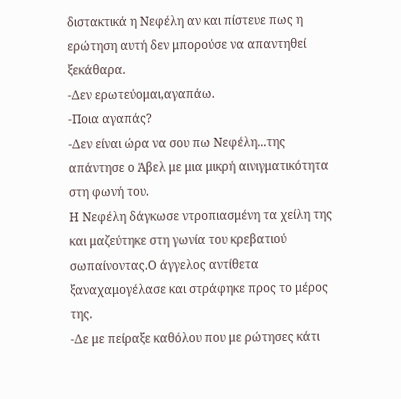διστακτικά η Νεφέλη αν και πίστευε πως η ερώτηση αυτή δεν μπορούσε να απαντηθεί ξεκάθαρα.
-Δεν ερωτεύομαι,αγαπάω.
-Ποια αγαπάς?
-Δεν είναι ώρα να σου πω Νεφέλη...της απάντησε ο Άβελ με μια μικρή αινιγματικότητα στη φωνή του.
Η Νεφέλη δάγκωσε ντροπιασμένη τα χείλη της και μαζεύτηκε στη γωνία του κρεβατιού σωπαίνοντας.Ο άγγελος αντίθετα ξαναχαμογέλασε και στράφηκε προς το μέρος της.
-Δε με πείραξε καθόλου που με ρώτησες κάτι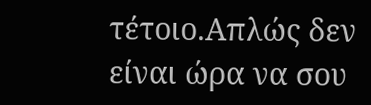τέτοιο.Απλώς δεν είναι ώρα να σου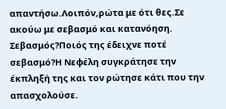απαντήσω.Λοιπόν,ρώτα με ότι θες.Σε ακούω με σεβασμό και κατανόηση.
Σεβασμός?Ποιός της έδειχνε ποτέ σεβασμό?Η Νεφέλη συγκράτησε την έκπληξή της και τον ρώτησε κάτι που την απασχολούσε.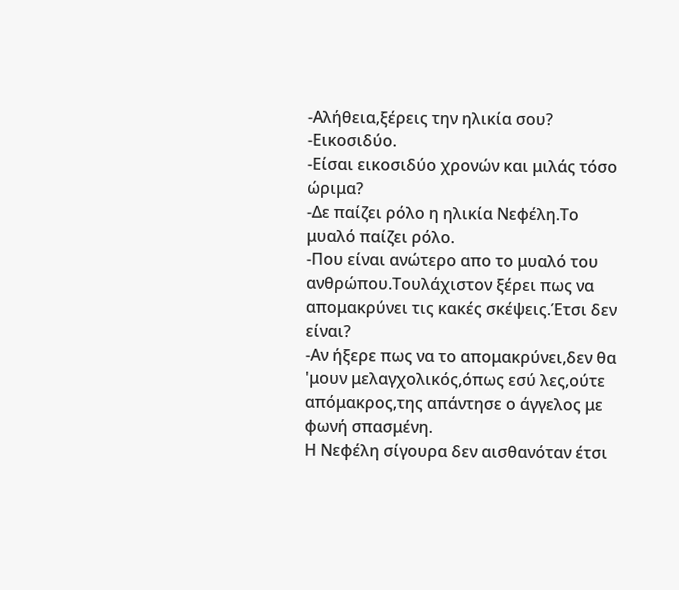-Αλήθεια,ξέρεις την ηλικία σου?
-Εικοσιδύο.
-Είσαι εικοσιδύο χρονών και μιλάς τόσο ώριμα?
-Δε παίζει ρόλο η ηλικία Νεφέλη.Το μυαλό παίζει ρόλο.
-Που είναι ανώτερο απο το μυαλό του ανθρώπου.Τουλάχιστον ξέρει πως να απομακρύνει τις κακές σκέψεις.Έτσι δεν είναι?
-Αν ήξερε πως να το απομακρύνει,δεν θα 'μουν μελαγχολικός,όπως εσύ λες,ούτε απόμακρος,της απάντησε ο άγγελος με φωνή σπασμένη.
Η Νεφέλη σίγουρα δεν αισθανόταν έτσι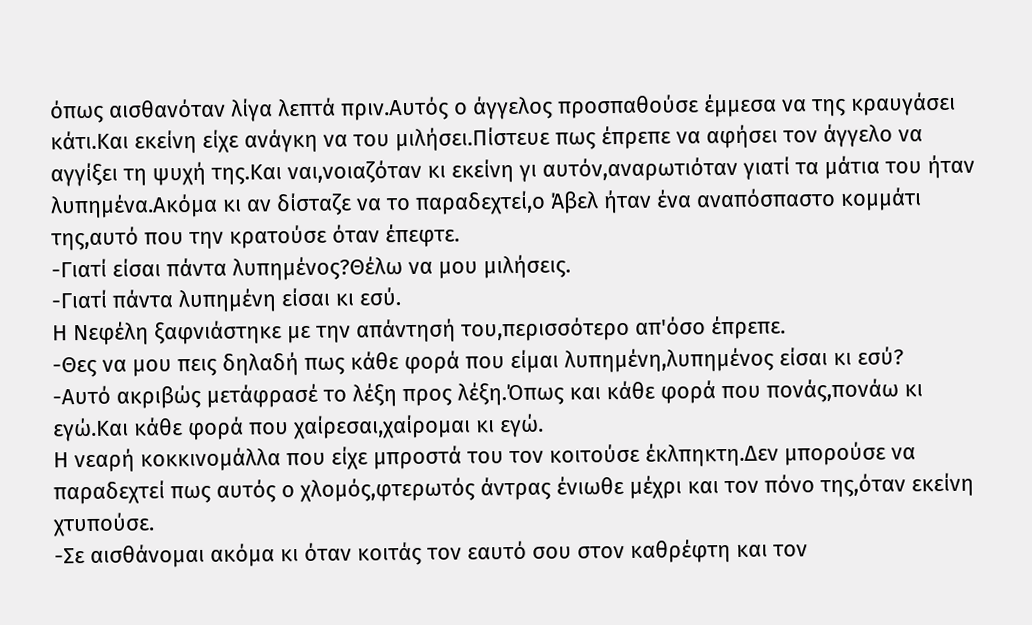όπως αισθανόταν λίγα λεπτά πριν.Αυτός ο άγγελος προσπαθούσε έμμεσα να της κραυγάσει κάτι.Και εκείνη είχε ανάγκη να του μιλήσει.Πίστευε πως έπρεπε να αφήσει τον άγγελο να αγγίξει τη ψυχή της.Και ναι,νοιαζόταν κι εκείνη γι αυτόν,αναρωτιόταν γιατί τα μάτια του ήταν λυπημένα.Ακόμα κι αν δίσταζε να το παραδεχτεί,ο Άβελ ήταν ένα αναπόσπαστο κομμάτι της,αυτό που την κρατούσε όταν έπεφτε.
-Γιατί είσαι πάντα λυπημένος?Θέλω να μου μιλήσεις.
-Γιατί πάντα λυπημένη είσαι κι εσύ.
Η Νεφέλη ξαφνιάστηκε με την απάντησή του,περισσότερο απ'όσο έπρεπε.
-Θες να μου πεις δηλαδή πως κάθε φορά που είμαι λυπημένη,λυπημένος είσαι κι εσύ?
-Αυτό ακριβώς μετάφρασέ το λέξη προς λέξη.Όπως και κάθε φορά που πονάς,πονάω κι εγώ.Και κάθε φορά που χαίρεσαι,χαίρομαι κι εγώ.
Η νεαρή κοκκινομάλλα που είχε μπροστά του τον κοιτούσε έκλπηκτη.Δεν μπορούσε να παραδεχτεί πως αυτός ο χλομός,φτερωτός άντρας ένιωθε μέχρι και τον πόνο της,όταν εκείνη χτυπούσε.
-Σε αισθάνομαι ακόμα κι όταν κοιτάς τον εαυτό σου στον καθρέφτη και τον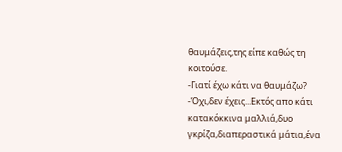θαυμάζεις,της είπε καθώς τη κοιτούσε.
-Γιατί έχω κάτι να θαυμάζω?
-Όχι,δεν έχεις...Εκτός απο κάτι κατακόκκινα μαλλιά,δυο γκρίζα,διαπεραστικά μάτια,ένα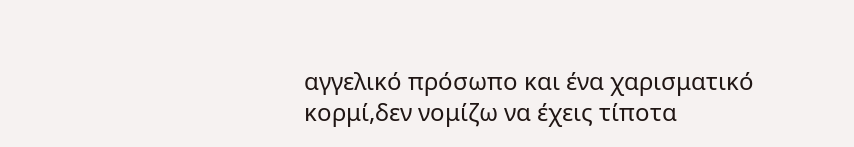αγγελικό πρόσωπο και ένα χαρισματικό κορμί,δεν νομίζω να έχεις τίποτα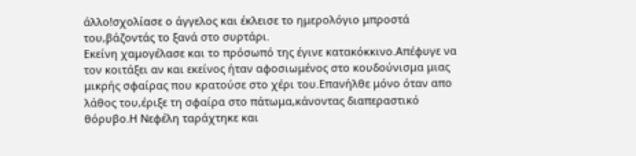άλλο!σχολίασε ο άγγελος και έκλεισε το ημερολόγιο μπροστά του,βάζοντάς το ξανά στο συρτάρι.
Εκείνη χαμογέλασε και το πρόσωπό της έγινε κατακόκκινο.Απέφυγε να τον κοιτάξει αν και εκείνος ήταν αφοσιωμένος στο κουδούνισμα μιας μικρής σφαίρας που κρατούσε στο χέρι του.Επανήλθε μόνο όταν απο λάθος του,έριξε τη σφαίρα στο πάτωμα,κάνοντας διαπεραστικό θόρυβο.Η Νεφέλη ταράχτηκε και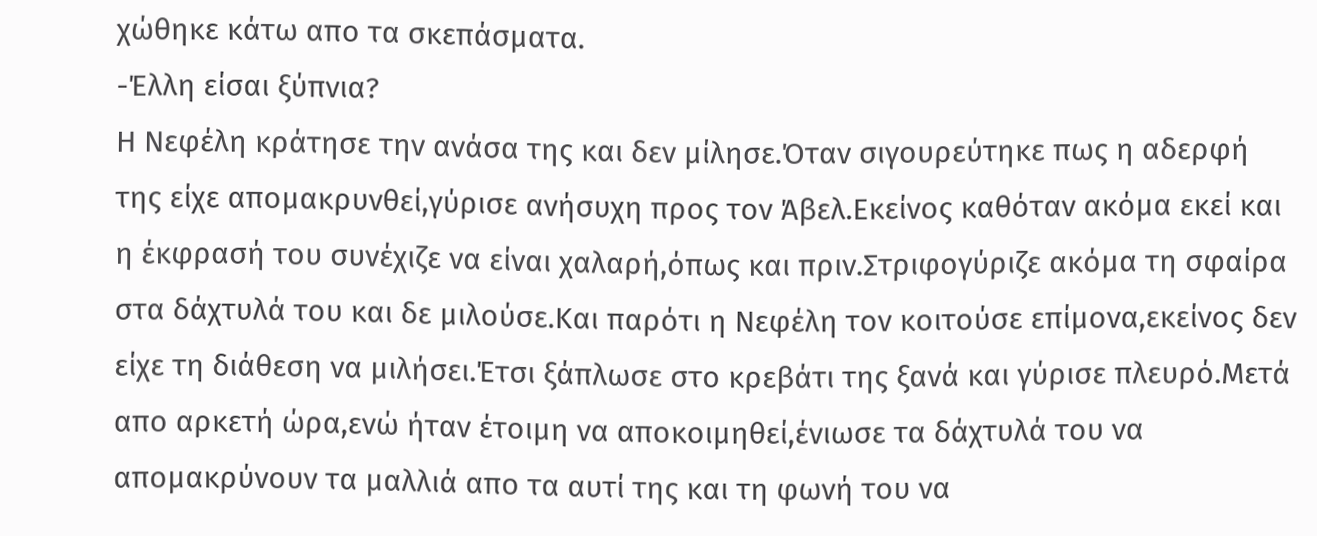χώθηκε κάτω απο τα σκεπάσματα.
-Έλλη είσαι ξύπνια?
Η Νεφέλη κράτησε την ανάσα της και δεν μίλησε.Όταν σιγουρεύτηκε πως η αδερφή της είχε απομακρυνθεί,γύρισε ανήσυχη προς τον Άβελ.Εκείνος καθόταν ακόμα εκεί και η έκφρασή του συνέχιζε να είναι χαλαρή,όπως και πριν.Στριφογύριζε ακόμα τη σφαίρα στα δάχτυλά του και δε μιλούσε.Και παρότι η Νεφέλη τον κοιτούσε επίμονα,εκείνος δεν είχε τη διάθεση να μιλήσει.Έτσι ξάπλωσε στο κρεβάτι της ξανά και γύρισε πλευρό.Μετά απο αρκετή ώρα,ενώ ήταν έτοιμη να αποκοιμηθεί,ένιωσε τα δάχτυλά του να απομακρύνουν τα μαλλιά απο τα αυτί της και τη φωνή του να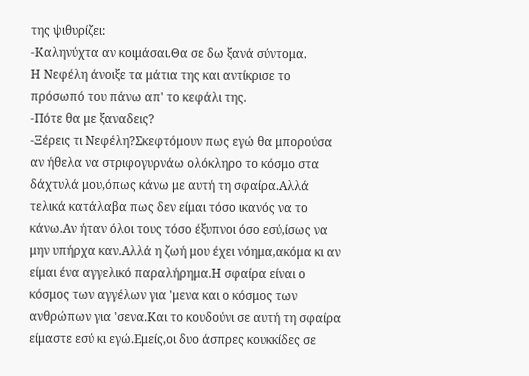της ψιθυρίζει:
-Καληνύχτα αν κοιμάσαι.Θα σε δω ξανά σύντομα.
Η Νεφέλη άνοιξε τα μάτια της και αντίκρισε το πρόσωπό του πάνω απ' το κεφάλι της.
-Πότε θα με ξαναδεις?
-Ξέρεις τι Νεφέλη?Σκεφτόμουν πως εγώ θα μπορούσα αν ήθελα να στριφογυρνάω ολόκληρο το κόσμο στα δάχτυλά μου,όπως κάνω με αυτή τη σφαίρα.Αλλά τελικά κατάλαβα πως δεν είμαι τόσο ικανός να το κάνω.Αν ήταν όλοι τους τόσο έξυπνοι όσο εσύ,ίσως να μην υπήρχα καν.Αλλά η ζωή μου έχει νόημα,ακόμα κι αν είμαι ένα αγγελικό παραλήρημα.Η σφαίρα είναι ο κόσμος των αγγέλων για 'μενα και ο κόσμος των ανθρώπων για 'σενα.Και το κουδούνι σε αυτή τη σφαίρα είμαστε εσύ κι εγώ.Εμείς,οι δυο άσπρες κουκκίδες σε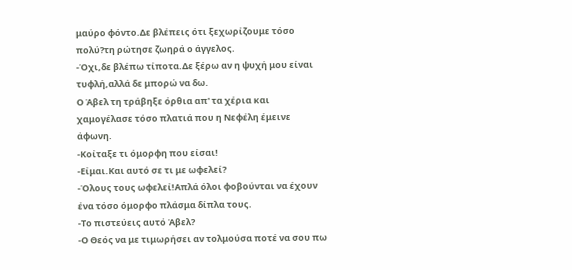μαύρο φόντο.Δε βλέπεις ότι ξεχωρίζουμε τόσο πολύ?τη ρώτησε ζωηρά ο άγγελος.
-Όχι,δε βλέπω τίποτα.Δε ξέρω αν η ψυχή μου είναι τυφλή,αλλά δε μπορώ να δω.
Ο Άβελ τη τράβηξε όρθια απ' τα χέρια και χαμογέλασε τόσο πλατιά που η Νεφέλη έμεινε άφωνη.
-Κοίταξε τι όμορφη που είσαι!
-Είμαι.Και αυτό σε τι με ωφελεί?
-Όλους τους ωφελεί!Απλά όλοι φοβούνται να έχουν ένα τόσο όμορφο πλάσμα δίπλα τους.
-Το πιστεύεις αυτό Άβελ?
-Ο Θεός να με τιμωρήσει αν τολμούσα ποτέ να σου πω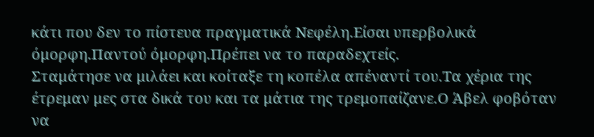κάτι που δεν το πίστευα πραγματικά Νεφέλη.Είσαι υπερβολικά όμορφη.Παντού όμορφη.Πρέπει να το παραδεχτείς.
Σταμάτησε να μιλάει και κοίταξε τη κοπέλα απέναντί του.Τα χέρια της έτρεμαν μες στα δικά του και τα μάτια της τρεμοπαίζανε.Ο Άβελ φοβόταν να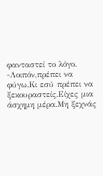φανταστεί το λόγο.
-Λοιπόν,πρέπει να φύγω.Κι εσύ πρέπει να ξεκουραστείς.Είχες μια άσχημη μέρα.Μη ξεχνάς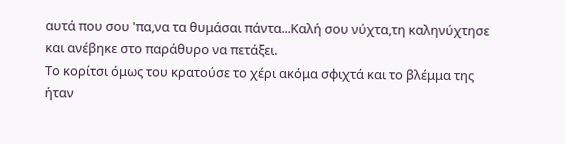αυτά που σου 'πα,να τα θυμάσαι πάντα...Καλή σου νύχτα,τη καληνύχτησε και ανέβηκε στο παράθυρο να πετάξει.
Το κορίτσι όμως του κρατούσε το χέρι ακόμα σφιχτά και το βλέμμα της ήταν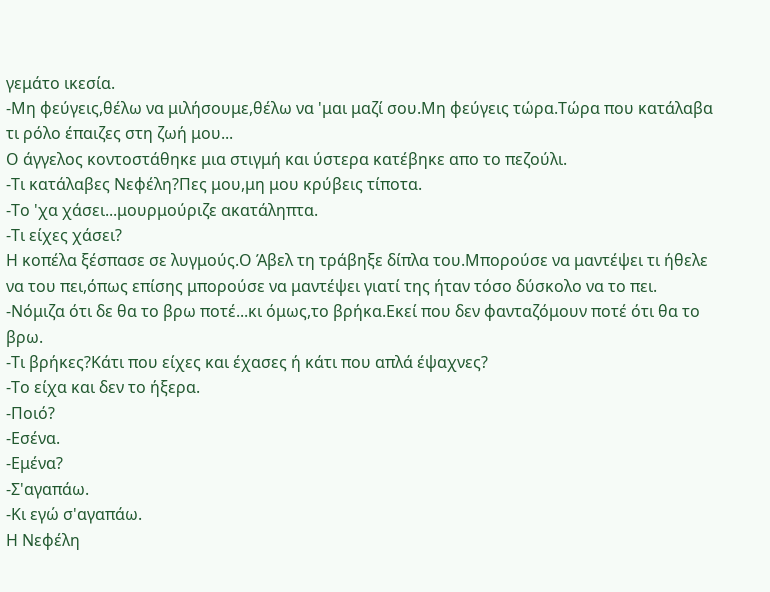γεμάτο ικεσία.
-Μη φεύγεις,θέλω να μιλήσουμε,θέλω να 'μαι μαζί σου.Μη φεύγεις τώρα.Τώρα που κατάλαβα τι ρόλο έπαιζες στη ζωή μου...
Ο άγγελος κοντοστάθηκε μια στιγμή και ύστερα κατέβηκε απο το πεζούλι.
-Τι κατάλαβες Νεφέλη?Πες μου,μη μου κρύβεις τίποτα.
-Το 'χα χάσει...μουρμούριζε ακατάληπτα.
-Τι είχες χάσει?
Η κοπέλα ξέσπασε σε λυγμούς.Ο Άβελ τη τράβηξε δίπλα του.Μπορούσε να μαντέψει τι ήθελε να του πει,όπως επίσης μπορούσε να μαντέψει γιατί της ήταν τόσο δύσκολο να το πει.
-Νόμιζα ότι δε θα το βρω ποτέ...κι όμως,το βρήκα.Εκεί που δεν φανταζόμουν ποτέ ότι θα το βρω.
-Τι βρήκες?Κάτι που είχες και έχασες ή κάτι που απλά έψαχνες?
-Το είχα και δεν το ήξερα.
-Ποιό?
-Εσένα.
-Εμένα?
-Σ'αγαπάω.
-Κι εγώ σ'αγαπάω.
Η Νεφέλη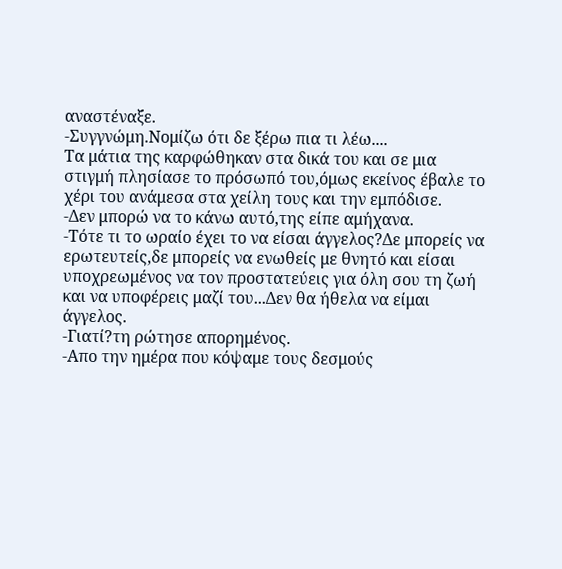αναστέναξε.
-Συγγνώμη.Νομίζω ότι δε ξέρω πια τι λέω....
Τα μάτια της καρφώθηκαν στα δικά του και σε μια στιγμή πλησίασε το πρόσωπό του,όμως εκείνος έβαλε το χέρι του ανάμεσα στα χείλη τους και την εμπόδισε.
-Δεν μπορώ να το κάνω αυτό,της είπε αμήχανα.
-Τότε τι το ωραίο έχει το να είσαι άγγελος?Δε μπορείς να ερωτευτείς,δε μπορείς να ενωθείς με θνητό και είσαι υποχρεωμένος να τον προστατεύεις για όλη σου τη ζωή και να υποφέρεις μαζί του...Δεν θα ήθελα να είμαι άγγελος.
-Γιατί?τη ρώτησε απορημένος.
-Απο την ημέρα που κόψαμε τους δεσμούς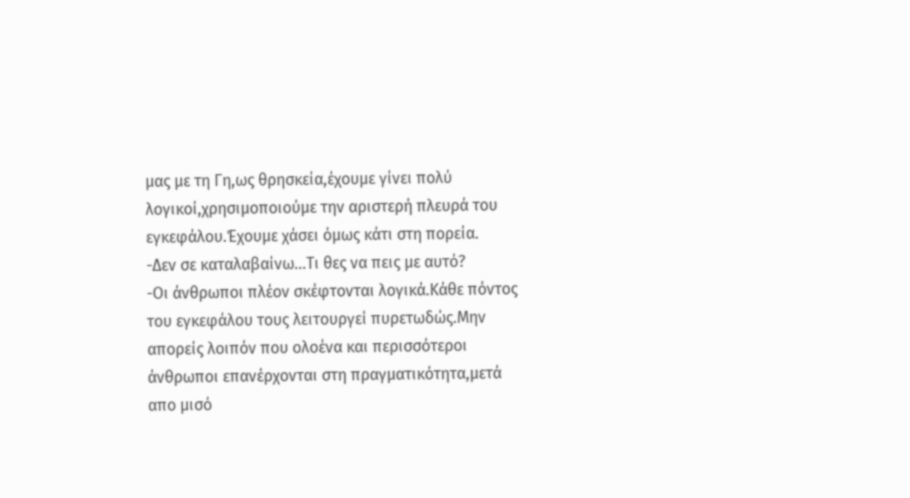μας με τη Γη,ως θρησκεία,έχουμε γίνει πολύ λογικοί,χρησιμοποιούμε την αριστερή πλευρά του εγκεφάλου.Έχουμε χάσει όμως κάτι στη πορεία.
-Δεν σε καταλαβαίνω...Τι θες να πεις με αυτό?
-Οι άνθρωποι πλέον σκέφτονται λογικά.Κάθε πόντος του εγκεφάλου τους λειτουργεί πυρετωδώς.Μην απορείς λοιπόν που ολοένα και περισσότεροι άνθρωποι επανέρχονται στη πραγματικότητα,μετά απο μισό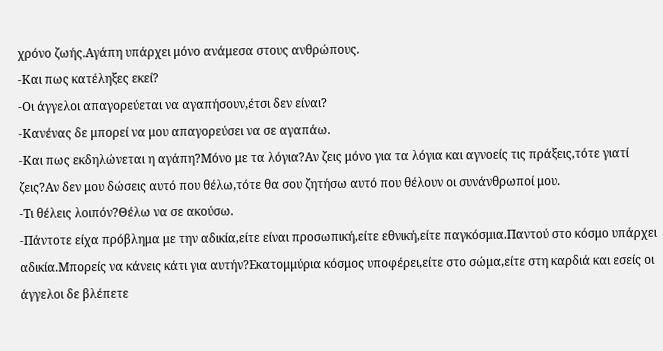χρόνο ζωής.Αγάπη υπάρχει μόνο ανάμεσα στους ανθρώπους.
-Και πως κατέληξες εκεί?
-Οι άγγελοι απαγορεύεται να αγαπήσουν,έτσι δεν είναι?
-Κανένας δε μπορεί να μου απαγορεύσει να σε αγαπάω.
-Και πως εκδηλώνεται η αγάπη?Μόνο με τα λόγια?Αν ζεις μόνο για τα λόγια και αγνοείς τις πράξεις,τότε γιατί ζεις?Αν δεν μου δώσεις αυτό που θέλω,τότε θα σου ζητήσω αυτό που θέλουν οι συνάνθρωποί μου.
-Τι θέλεις λοιπόν?Θέλω να σε ακούσω.
-Πάντοτε είχα πρόβλημα με την αδικία,είτε είναι προσωπική,είτε εθνική,είτε παγκόσμια.Παντού στο κόσμο υπάρχει αδικία.Μπορείς να κάνεις κάτι για αυτήν?Εκατομμύρια κόσμος υποφέρει,είτε στο σώμα,είτε στη καρδιά και εσείς οι άγγελοι δε βλέπετε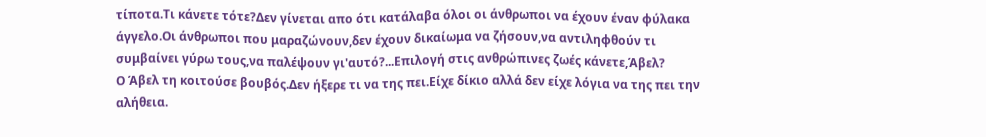τίποτα.Τι κάνετε τότε?Δεν γίνεται απο ότι κατάλαβα όλοι οι άνθρωποι να έχουν έναν φύλακα άγγελο.Οι άνθρωποι που μαραζώνουν,δεν έχουν δικαίωμα να ζήσουν,να αντιληφθούν τι συμβαίνει γύρω τους,να παλέψουν γι'αυτό?...Επιλογή στις ανθρώπινες ζωές κάνετε,Άβελ?
Ο Άβελ τη κοιτούσε βουβός.Δεν ήξερε τι να της πει.Είχε δίκιο αλλά δεν είχε λόγια να της πει την αλήθεια.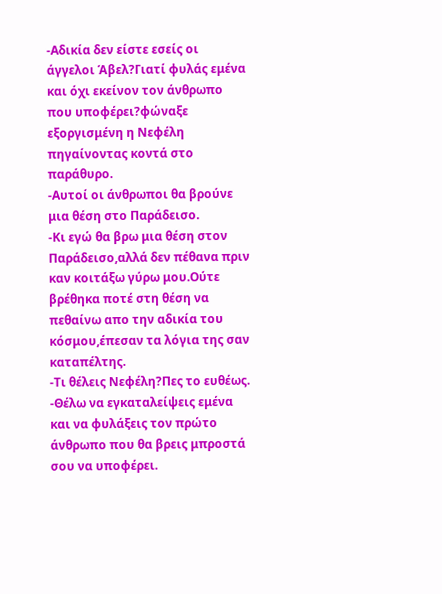-Αδικία δεν είστε εσείς οι άγγελοι Άβελ?Γιατί φυλάς εμένα και όχι εκείνον τον άνθρωπο που υποφέρει?φώναξε εξοργισμένη η Νεφέλη πηγαίνοντας κοντά στο παράθυρο.
-Αυτοί οι άνθρωποι θα βρούνε μια θέση στο Παράδεισο.
-Κι εγώ θα βρω μια θέση στον Παράδεισο,αλλά δεν πέθανα πριν καν κοιτάξω γύρω μου.Ούτε βρέθηκα ποτέ στη θέση να πεθαίνω απο την αδικία του κόσμου,έπεσαν τα λόγια της σαν καταπέλτης.
-Τι θέλεις Νεφέλη?Πες το ευθέως.
-Θέλω να εγκαταλείψεις εμένα και να φυλάξεις τον πρώτο άνθρωπο που θα βρεις μπροστά σου να υποφέρει.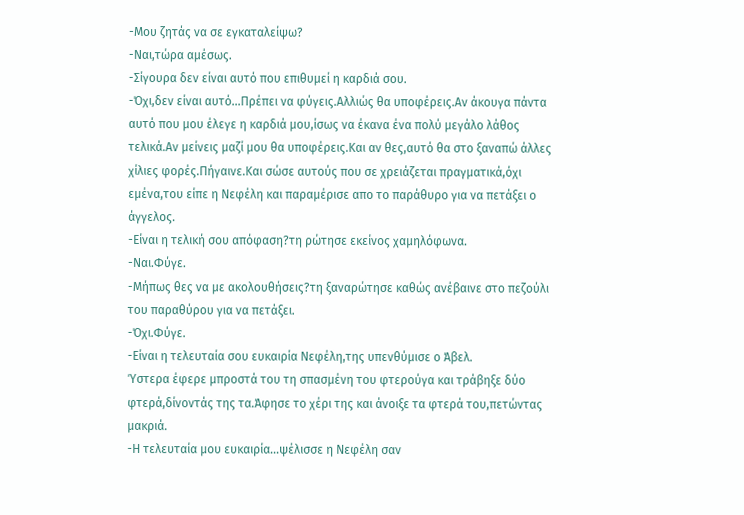-Μου ζητάς να σε εγκαταλείψω?
-Ναι,τώρα αμέσως.
-Σίγουρα δεν είναι αυτό που επιθυμεί η καρδιά σου.
-Όχι,δεν είναι αυτό...Πρέπει να φύγεις.Αλλιώς θα υποφέρεις.Αν άκουγα πάντα αυτό που μου έλεγε η καρδιά μου,ίσως να έκανα ένα πολύ μεγάλο λάθος τελικά.Αν μείνεις μαζί μου θα υποφέρεις.Και αν θες,αυτό θα στο ξαναπώ άλλες χίλιες φορές.Πήγαινε.Και σώσε αυτούς που σε χρειάζεται πραγματικά,όχι εμένα,του είπε η Νεφέλη και παραμέρισε απο το παράθυρο για να πετάξει ο άγγελος.
-Είναι η τελική σου απόφαση?τη ρώτησε εκείνος χαμηλόφωνα.
-Ναι.Φύγε.
-Μήπως θες να με ακολουθήσεις?τη ξαναρώτησε καθώς ανέβαινε στο πεζούλι του παραθύρου για να πετάξει.
-Όχι.Φύγε.
-Είναι η τελευταία σου ευκαιρία Νεφέλη,της υπενθύμισε ο Άβελ.
Ύστερα έφερε μπροστά του τη σπασμένη του φτερούγα και τράβηξε δύο φτερά,δίνοντάς της τα.Άφησε το χέρι της και άνοιξε τα φτερά του,πετώντας μακριά.
-Η τελευταία μου ευκαιρία...ψέλισσε η Νεφέλη σαν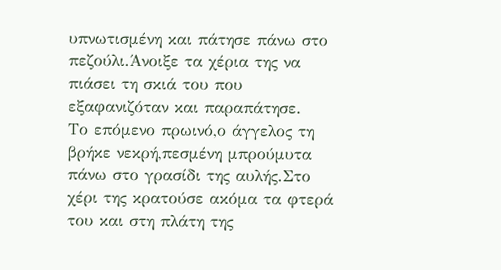υπνωτισμένη και πάτησε πάνω στο πεζούλι.Άνοιξε τα χέρια της να πιάσει τη σκιά του που εξαφανιζόταν και παραπάτησε.
Το επόμενο πρωινό,ο άγγελος τη βρήκε νεκρή,πεσμένη μπρούμυτα πάνω στο γρασίδι της αυλής.Στο χέρι της κρατούσε ακόμα τα φτερά του και στη πλάτη της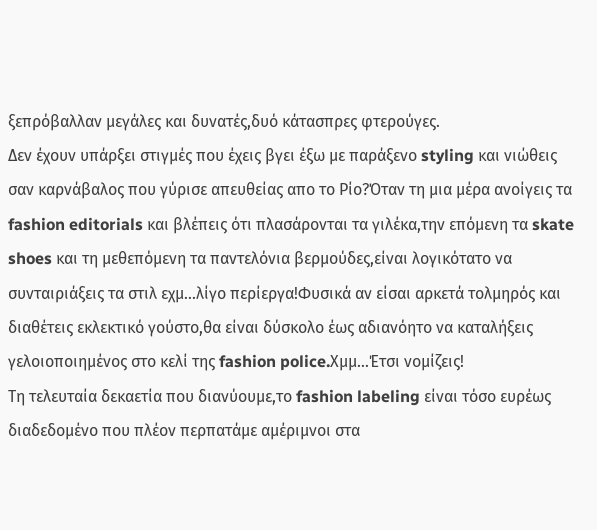ξεπρόβαλλαν μεγάλες και δυνατές,δυό κάτασπρες φτερούγες.
Δεν έχουν υπάρξει στιγμές που έχεις βγει έξω με παράξενο styling και νιώθεις σαν καρνάβαλος που γύρισε απευθείας απο το Ρίο?Όταν τη μια μέρα ανοίγεις τα fashion editorials και βλέπεις ότι πλασάρονται τα γιλέκα,την επόμενη τα skate shoes και τη μεθεπόμενη τα παντελόνια βερμούδες,είναι λογικότατο να συνταιριάξεις τα στιλ εχμ...λίγο περίεργα!Φυσικά αν είσαι αρκετά τολμηρός και διαθέτεις εκλεκτικό γούστο,θα είναι δύσκολο έως αδιανόητο να καταλήξεις γελοιοποιημένος στο κελί της fashion police.Χμμ...Έτσι νομίζεις!
Τη τελευταία δεκαετία που διανύουμε,το fashion labeling είναι τόσο ευρέως διαδεδομένο που πλέον περπατάμε αμέριμνοι στα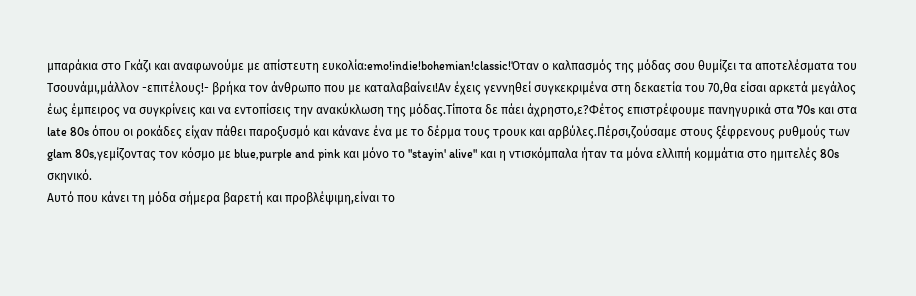μπαράκια στο Γκάζι και αναφωνούμε με απίστευτη ευκολία:emo!indie!bohemian!classic!Όταν ο καλπασμός της μόδας σου θυμίζει τα αποτελέσματα του Τσουνάμι,μάλλον -επιτέλους!- βρήκα τον άνθρωπο που με καταλαβαίνει!Αν έχεις γεννηθεί συγκεκριμένα στη δεκαετία του 70,θα είσαι αρκετά μεγάλος έως έμπειρος να συγκρίνεις και να εντοπίσεις την ανακύκλωση της μόδας.Τίποτα δε πάει άχρηστο,ε?Φέτος επιστρέφουμε πανηγυρικά στα 70s και στα late 80s όπου οι ροκάδες είχαν πάθει παροξυσμό και κάνανε ένα με το δέρμα τους τρουκ και αρβύλες.Πέρσι,ζούσαμε στους ξέφρενους ρυθμούς των glam 80s,γεμίζοντας τον κόσμο με blue,purple and pink και μόνο το "stayin' alive" και η ντισκόμπαλα ήταν τα μόνα ελλιπή κομμάτια στο ημιτελές 80s σκηνικό.
Αυτό που κάνει τη μόδα σήμερα βαρετή και προβλέψιμη,είναι το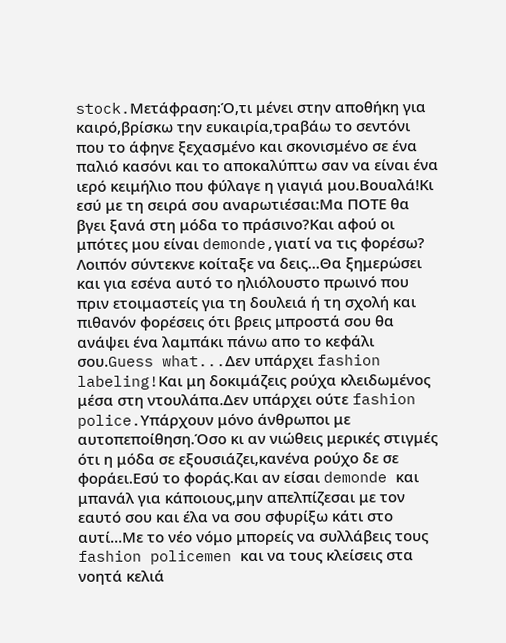stock.Μετάφραση:Ό,τι μένει στην αποθήκη για καιρό,βρίσκω την ευκαιρία,τραβάω το σεντόνι που το άφηνε ξεχασμένο και σκονισμένο σε ένα παλιό κασόνι και το αποκαλύπτω σαν να είναι ένα ιερό κειμήλιο που φύλαγε η γιαγιά μου.Βουαλά!Κι εσύ με τη σειρά σου αναρωτιέσαι:Μα ΠΟΤΕ θα βγει ξανά στη μόδα το πράσινο?Kαι αφού οι μπότες μου είναι demonde,γιατί να τις φορέσω?
Λοιπόν σύντεκνε κοίταξε να δεις...Θα ξημερώσει και για εσένα αυτό το ηλιόλουστο πρωινό που πριν ετοιμαστείς για τη δουλειά ή τη σχολή και πιθανόν φορέσεις ότι βρεις μπροστά σου θα ανάψει ένα λαμπάκι πάνω απο το κεφάλι σου.Guess what...Δεν υπάρχει fashion labeling!Και μη δοκιμάζεις ρούχα κλειδωμένος μέσα στη ντουλάπα.Δεν υπάρχει ούτε fashion police.Υπάρχουν μόνο άνθρωποι με αυτοπεποίθηση.Όσο κι αν νιώθεις μερικές στιγμές ότι η μόδα σε εξουσιάζει,κανένα ρούχο δε σε φοράει.Εσύ το φοράς.Και αν είσαι demonde και μπανάλ για κάποιους,μην απελπίζεσαι με τον εαυτό σου και έλα να σου σφυρίξω κάτι στο αυτί...Με το νέο νόμο μπορείς να συλλάβεις τους fashion policemen και να τους κλείσεις στα νοητά κελιά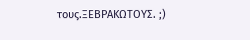τους.ΞΕΒΡΑΚΩΤΟΥΣ. ;)